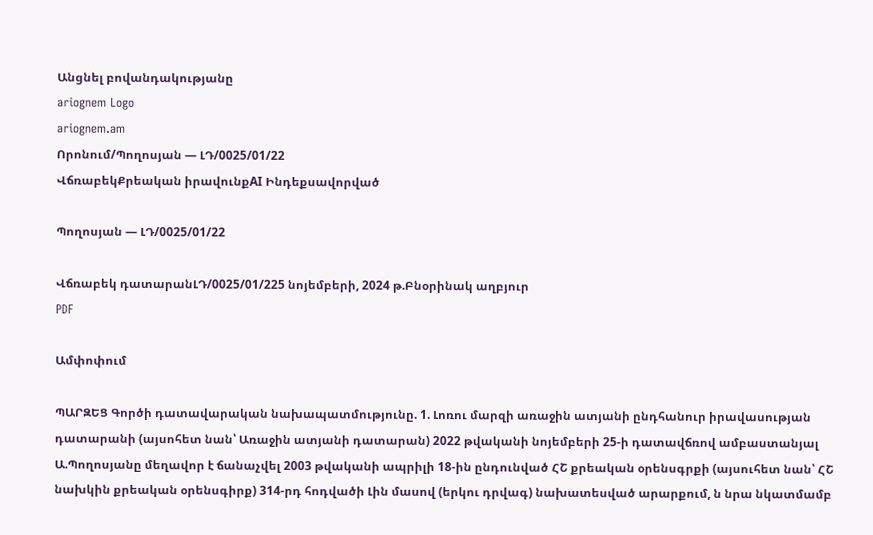Անցնել բովանդակությանը
ariognem Logo
ariognem.am
Որոնում/Պողոսյան — ԼԴ/0025/01/22
ՎճռաբեկՔրեական իրավունքAI Ինդեքսավորված

Պողոսյան — ԼԴ/0025/01/22

Վճռաբեկ դատարանԼԴ/0025/01/225 նոյեմբերի, 2024 թ.Բնօրինակ աղբյուր
PDF

Ամփոփում

ՊԱՐԶԵՑ Գործի դատավարական նախապատմությունը. 1. Լոռու մարզի առաջին ատյանի ընդհանուր իրավասության դատարանի (այսոհետ նան՝ Առաջին ատյանի դատարան) 2022 թվականի նոյեմբերի 25-ի դատավճռով ամբաստանյալ Ա.Պողոսյանը մեղավոր է ճանաչվել 2003 թվականի ապրիլի 18-ին ընդունված ՀՇ քրեական օրենսգրքի (այսուհետ նան՝ ՀՇ նախկին քրեական օրենսգիրք) 314-րդ հոդվածի Լին մասով (երկու դրվագ) նախատեսված արարքում, ն նրա նկատմամբ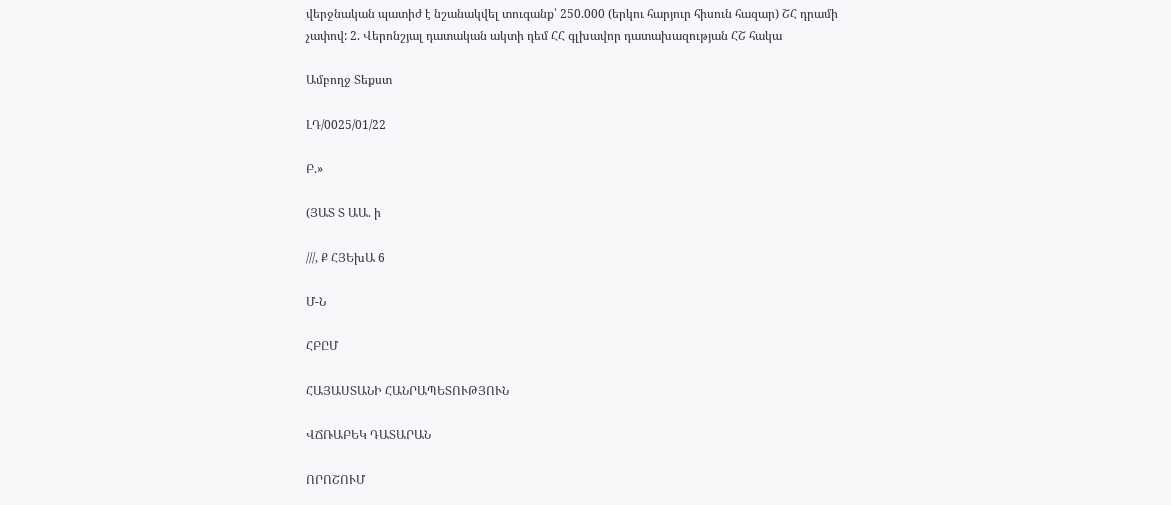վերջնական պատիժ է նշանակվել տուգանք՝ 250.000 (երկու հարյուր հիսուն հազար) ՇՀ դրամի չափով: 2. Վերոնշյալ դատական ակտի դեմ ՀՀ գլխավոր դատախազության ՀՇ հակա

Ամբողջ Տեքստ

ԼԴ/0025/01/22

Բ.»

(ՅԱՏ Տ ԱԱ. ի

///, Ք ՀՅԵխԱ 6

Մ-Ն

ՀԲԸՄ

ՀԱՅԱՍՏԱՆԻ ՀԱՆՐԱՊԵՏՈՒԹՅՈՒՆ

ՎՃՌԱԲԵԿ ԴԱՏԱՐԱՆ

ՈՐՈՇՈՒՄ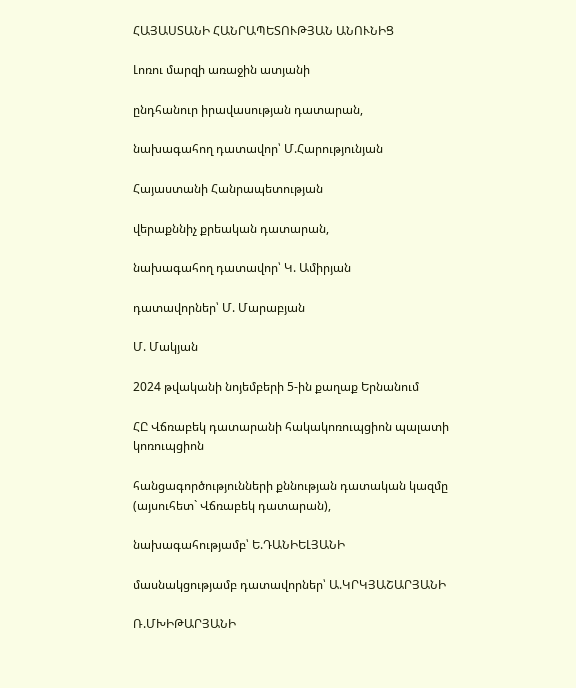ՀԱՅԱՍՏԱՆԻ ՀԱՆՐԱՊԵՏՈՒԹՅԱՆ ԱՆՈՒՆԻՑ

Լոռու մարզի առաջին ատյանի

ընդհանուր իրավասության դատարան,

նախագահող դատավոր՝ Մ.Հարությունյան

Հայաստանի Հանրապետության

վերաքննիչ քրեական դատարան,

նախագահող դատավոր՝ Կ. Ամիրյան

դատավորներ՝ Մ. Մարաբյան

Մ. Մակյան

2024 թվականի նոյեմբերի 5-ին քաղաք Երնանում

ՀԸ Վճռաբեկ դատարանի հակակոռուպցիոն պալատի կոռուպցիոն

հանցագործությունների քննության դատական կազմը (այսուհետ` Վճռաբեկ դատարան),

նախագահությամբ՝ Ե.ԴԱՆԻԵԼՅԱՆԻ

մասնակցությամբ դատավորներ՝ Ա.ԿՐԿՅԱՇԱՐՅԱՆԻ

Ռ.ՄԽԻԹԱՐՅԱՆԻ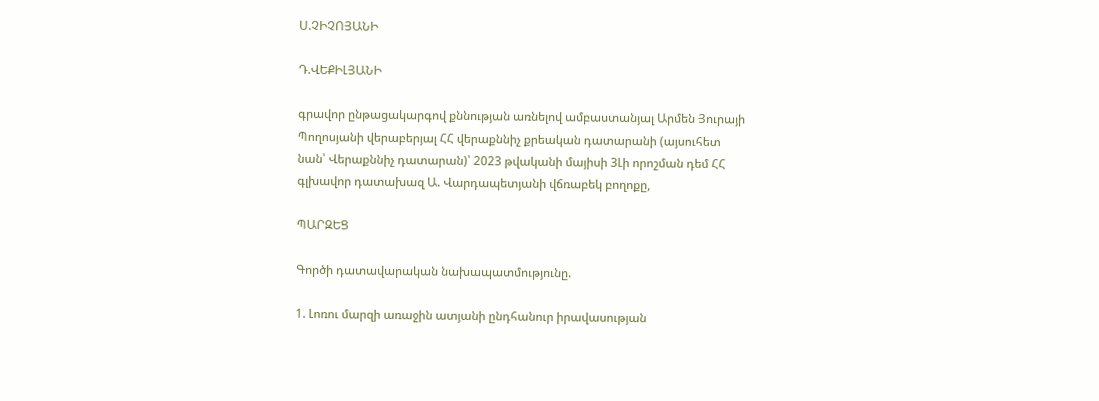Ս.ՉԻՉՈՅԱՆԻ

Դ.ՎԵՔԻԼՅԱՆԻ

գրավոր ընթացակարգով քննության առնելով ամբաստանյալ Արմեն Յուրայի Պողոսյանի վերաբերյալ ՀՀ վերաքննիչ քրեական դատարանի (այսուհետ նան՝ Վերաքննիչ դատարան)՝ 2023 թվականի մայիսի 3Լի որոշման դեմ ՀՀ գլխավոր դատախազ Ա. Վարդապետյանի վճռաբեկ բողոքը,

ՊԱՐԶԵՑ

Գործի դատավարական նախապատմությունը.

1. Լոռու մարզի առաջին ատյանի ընդհանուր իրավասության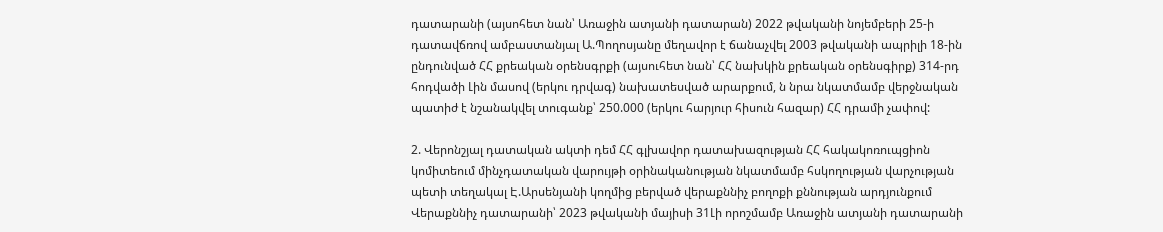դատարանի (այսոհետ նան՝ Առաջին ատյանի դատարան) 2022 թվականի նոյեմբերի 25-ի դատավճռով ամբաստանյալ Ա.Պողոսյանը մեղավոր է ճանաչվել 2003 թվականի ապրիլի 18-ին ընդունված ՀՀ քրեական օրենսգրքի (այսուհետ նան՝ ՀՀ նախկին քրեական օրենսգիրք) 314-րդ հոդվածի Լին մասով (երկու դրվագ) նախատեսված արարքում, ն նրա նկատմամբ վերջնական պատիժ է նշանակվել տուգանք՝ 250.000 (երկու հարյուր հիսուն հազար) ՀՀ դրամի չափով:

2. Վերոնշյալ դատական ակտի դեմ ՀՀ գլխավոր դատախազության ՀՀ հակակոռուպցիոն կոմիտեում մինչդատական վարույթի օրինականության նկատմամբ հսկողության վարչության պետի տեղակալ Է.Արսենյանի կողմից բերված վերաքննիչ բողոքի քննության արդյունքում Վերաքննիչ դատարանի՝ 2023 թվականի մայիսի 31Լի որոշմամբ Առաջին ատյանի դատարանի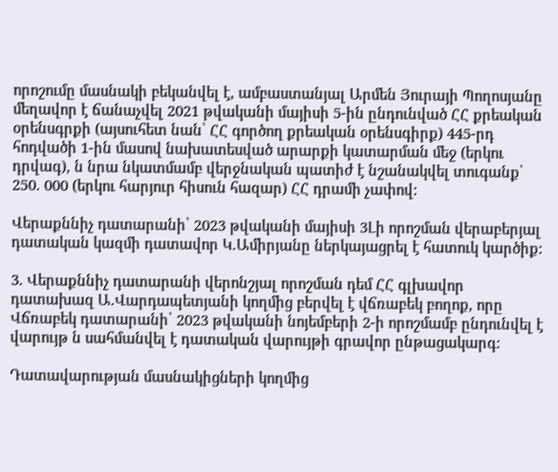որոշումը մասնակի բեկանվել է, ամբաստանյալ Արմեն Յուրայի Պողոսյանը մեղավոր է ճանաչվել 2021 թվականի մայիսի 5-ին ընդունված ՀՀ քրեական օրենսգրքի (այսուհետ նան՝ ՀՀ գործող քրեական օրենսգիրք) 445-րդ հոդվածի 1-ին մասով նախատեսված արարքի կատարման մեջ (երկու դրվագ), ն նրա նկատմամբ վերջնական պատիժ է նշանակվել տուգանք՝ 250. 000 (երկու հարյուր հիսուն հազար) ՀՀ դրամի չափով:

Վերաքննիչ դատարանի՝ 2023 թվականի մայիսի 3Լի որոշման վերաբերյալ դատական կազմի դատավոր Կ.Ամիրյանը ներկայացրել է հատուկ կարծիք:

3. Վերաքննիչ դատարանի վերոնշյալ որոշման դեմ ՀՀ գլխավոր դատախազ Ա.Վարդապետյանի կողմից բերվել է վճռաբեկ բողոք, որը Վճռաբեկ դատարանի՝ 2023 թվականի նոյեմբերի 2-ի որոշմամբ ընդունվել է վարույթ ն սահմանվել է դատական վարույթի գրավոր ընթացակարգ:

Դատավարության մասնակիցների կողմից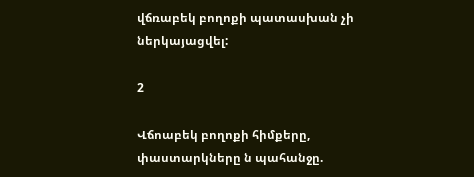վճռաբեկ բողոքի պատասխան չի ներկայացվել:

2

Վճոաբեկ բողոքի հիմքերը, փաստարկները ն պահանջը.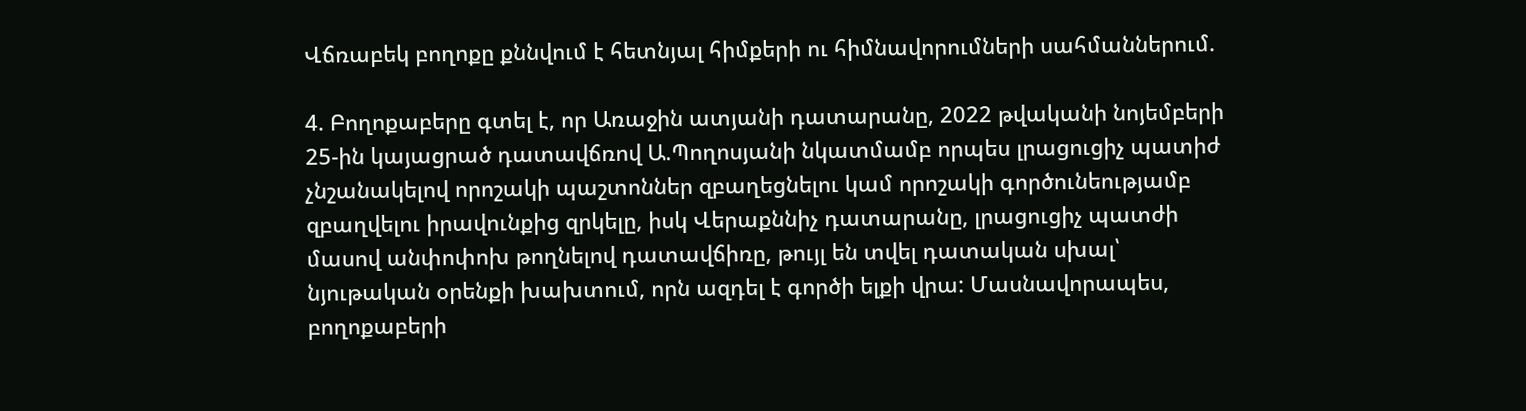Վճռաբեկ բողոքը քննվում է հետնյալ հիմքերի ու հիմնավորումների սահմաններում.

4. Բողոքաբերը գտել է, որ Առաջին ատյանի դատարանը, 2022 թվականի նոյեմբերի 25-ին կայացրած դատավճռով Ա.Պողոսյանի նկատմամբ որպես լրացուցիչ պատիժ չնշանակելով որոշակի պաշտոններ զբաղեցնելու կամ որոշակի գործունեությամբ զբաղվելու իրավունքից զրկելը, իսկ Վերաքննիչ դատարանը, լրացուցիչ պատժի մասով անփոփոխ թողնելով դատավճիռը, թույլ են տվել դատական սխալ՝ նյութական օրենքի խախտում, որն ազդել է գործի ելքի վրա: Մասնավորապես, բողոքաբերի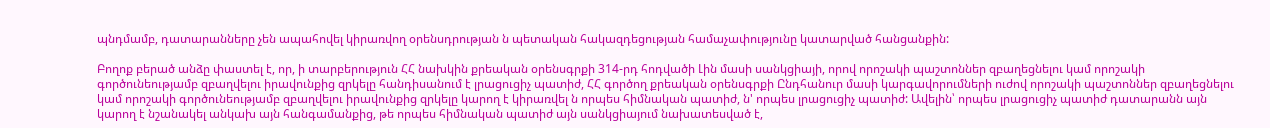պնդմամբ, դատարանները չեն ապահովել կիրառվող օրենսդրության ն պետական հակազդեցության համաչափությունը կատարված հանցանքին:

Բողոք բերած անձը փաստել է, որ, ի տարբերություն ՀՀ նախկին քրեական օրենսգրքի 314-րդ հոդվածի Լին մասի սանկցիայի, որով որոշակի պաշտոններ զբաղեցնելու կամ որոշակի գործունեությամբ զբաղվելու իրավունքից զրկելը հանդիսանում է լրացուցիչ պատիժ, ՀՀ գործող քրեական օրենսգրքի Ընդհանուր մասի կարգավորումների ուժով որոշակի պաշտոններ զբաղեցնելու կամ որոշակի գործունեությամբ զբաղվելու իրավունքից զրկելը կարող է կիրառվել ն որպես հիմնական պատիժ, ն' որպես լրացուցիչ պատիժ: Ավելին՝ որպես լրացուցիչ պատիժ դատարանն այն կարող է նշանակել անկախ այն հանգամանքից, թե որպես հիմնական պատիժ այն սանկցիայում նախատեսված է,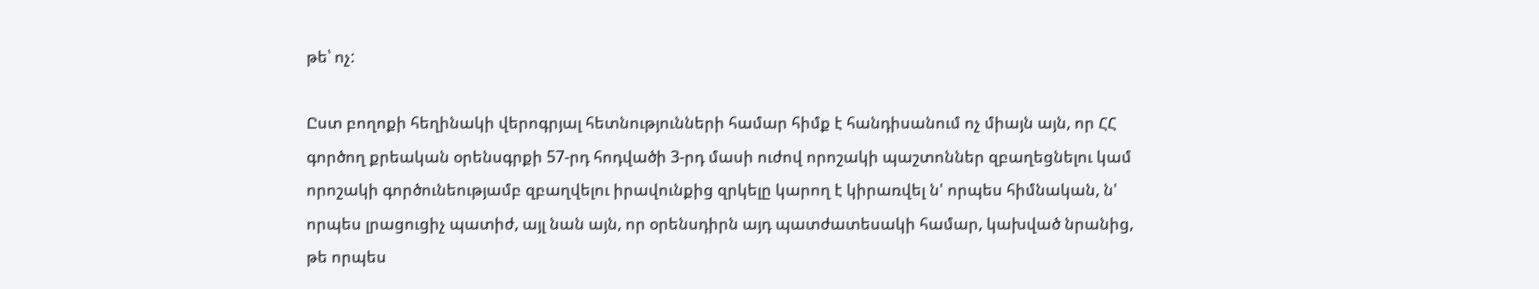թե՝ ոչ:

Ըստ բողոքի հեղինակի վերոգրյալ հետնությունների համար հիմք է հանդիսանում ոչ միայն այն, որ ՀՀ գործող քրեական օրենսգրքի 57-րդ հոդվածի 3-րդ մասի ուժով որոշակի պաշտոններ զբաղեցնելու կամ որոշակի գործունեությամբ զբաղվելու իրավունքից զրկելը կարող է կիրառվել ն' որպես հիմնական, ն' որպես լրացուցիչ պատիժ, այլ նան այն, որ օրենսդիրն այդ պատժատեսակի համար, կախված նրանից, թե որպես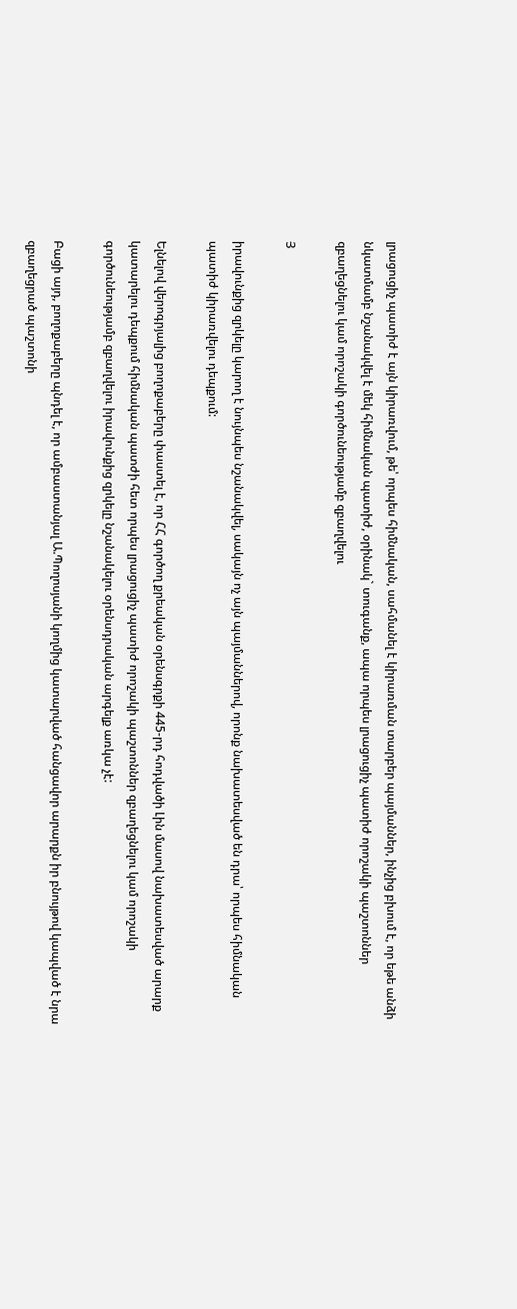լրացուցիչ պատիժ է այն կիրառվում, թե՝ որպես հիմնական, սահմանել է կիրառման տարբեր պայմաններ, ինչից բխում է, որ եթե անձի նկատմամբ նշանակվել է մեկ հիմնական պատիժ, օրինակ` տուգանք, ապա որպես լրացուցիչ պատիժ որոշակի պաշտոններ զբաղեցնելու կամ որոշակի գործունեությամբ զբաղվելու

Յ

իրավունքից զրկելը կարող է նույնպես նշանակվել, սակայն ոչ այն պայմաններով, որոնք նախատեսված են դրա՝ որպես հիմնական պատիժ կիրառվելու դեպքում:

Ելնելով վերոգրյալից բողոքաբերը փաստել է, որ ՀՀ գործող քրեական օրենսգրքի 445-րդ հոդվածի Լին մասով նախատեսված արարք կատարելու դեպքում հիմնական պատժի հետ որպես լրացուցիչ պատիժ որոշակի պաշտոններ զբաղեցնելու կամ որոշակի գործունեությամբ զբաղվելու իրավունքից զրկելը նշանակելու օրենսդրական արգելք առկա չէ:

Բացի այդ, բողոքաբերը պնդել է, որ ամբաստանյալ Ա.Պողոսյանի կողմից կատարված հանցավոր արարքն իր բնույթով կապված է նրա զբաղեցրած պաշտոնի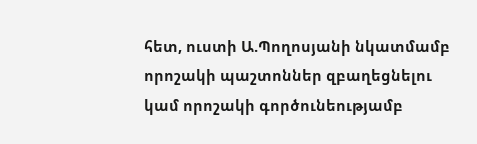հետ, ուստի Ա.Պողոսյանի նկատմամբ որոշակի պաշտոններ զբաղեցնելու կամ որոշակի գործունեությամբ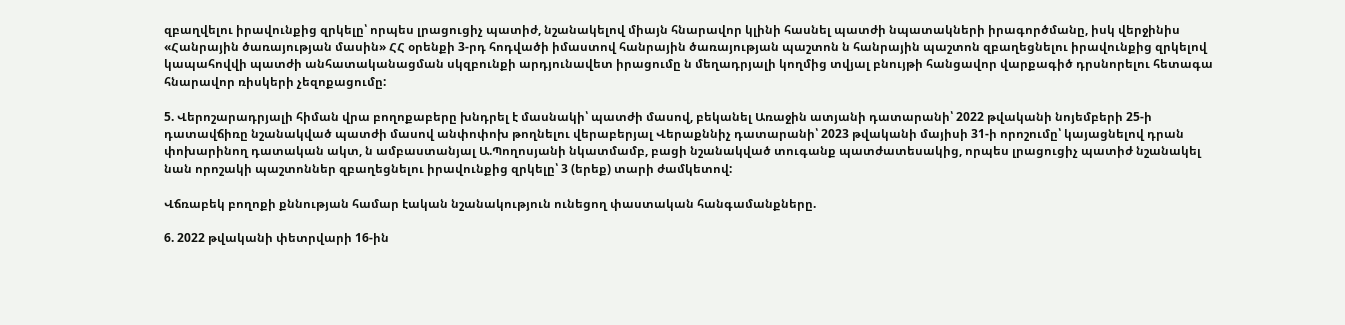զբաղվելու իրավունքից զրկելը՝ որպես լրացուցիչ պատիժ, նշանակելով միայն հնարավոր կլինի հասնել պատժի նպատակների իրագործմանը, իսկ վերջինիս «Հանրային ծառայության մասին» ՀՀ օրենքի 3-րդ հոդվածի իմաստով հանրային ծառայության պաշտոն ն հանրային պաշտոն զբաղեցնելու իրավունքից զրկելով կապահովվի պատժի անհատականացման սկզբունքի արդյունավետ իրացումը ն մեղադրյալի կողմից տվյալ բնույթի հանցավոր վարքագիծ դրսնորելու հետագա հնարավոր ռիսկերի չեզոքացումը:

5. Վերոշարադրյալի հիման վրա բողոքաբերը խնդրել է մասնակի՝ պատժի մասով, բեկանել Առաջին ատյանի դատարանի՝ 2022 թվականի նոյեմբերի 25-ի դատավճիռը նշանակված պատժի մասով անփոփոխ թողնելու վերաբերյալ Վերաքննիչ դատարանի՝ 2023 թվականի մայիսի 31-ի որոշումը՝ կայացնելով դրան փոխարինող դատական ակտ, ն ամբաստանյալ Ա.Պողոսյանի նկատմամբ, բացի նշանակված տուգանք պատժատեսակից, որպես լրացուցիչ պատիժ նշանակել նան որոշակի պաշտոններ զբաղեցնելու իրավունքից զրկելը՝ 3 (երեք) տարի ժամկետով:

Վճռաբեկ բողոքի քննության համար էական նշանակություն ունեցող փաստական հանգամանքները.

6. 2022 թվականի փետրվարի 16-ին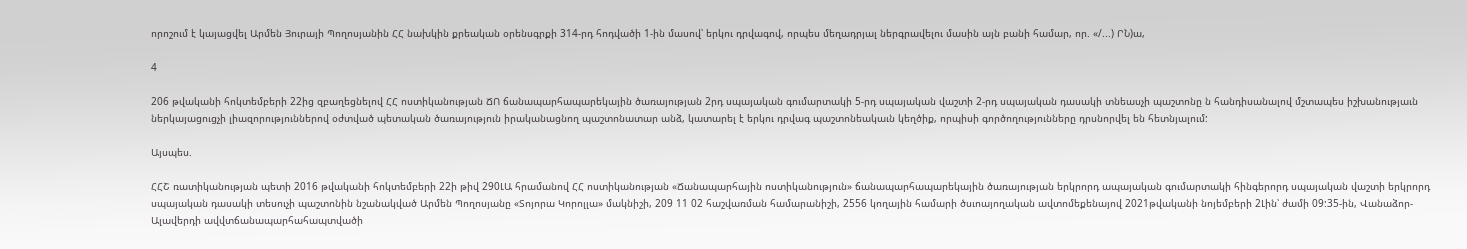որոշում է կայացվել Արմեն Յուրայի Պողոսյանին ՀՀ նախկին քրեական օրենսգրքի 314-րդ հոդվածի 1-ին մասով՝ երկու դրվագով, որպես մեղադրյալ ներգրավելու մասին այն բանի համար, որ. «/...) ՐՆ)ա,

4

206 թվականի հոկտեմբերի 22ից զբաղեցնելով ՀՀ ոստիկանության ՃՈ ճանապարհապարեկային ծառայության 2րդ սպայական գումարտակի 5-րդ սպայական վաշտի 2-րդ սպայական դասակի տնեասչի պաշտոնը ն հանդիսանալով մշտապես իշխանությաւն ներկայացուցչի լիազորություններով օժտված պետական ծառայություն իրականացնող պաշտոնատար անձ, կատարել է երկու դրվագ պաշտոնեակաւն կեղծիք, որպիսի գործողությունները դրսնորվել են հետնյալում:

Այսպես.

ՀՀՇ ռատիկանության պետի 2016 թվականի հոկտեմբերի 22ի թիվ 290ԼԱ հրամանով ՀՀ ոստիկանության «Ճանապարհային ոստիկանություն» ճանապարհապարեկային ծառայության երկրորդ ապայական գումարտակի հինգերորդ սպայական վաշտի երկրորդ սպայական դասակի տեսուչի պաշտոնին նշանակված Արմեն Պողոսյանը «Տոյորա Կորոլլա» մակնիշի, 209 11 02 հաշվառման համարանիշի, 2556 կողային համարի ծսւոայողական ավտոմեքենայով 2021թվականի նոյեմբերի 2Լին՝ ժամի 09:35-ին, Վանաձոր-Ալավերդի ավվտճանապարհահապտվածի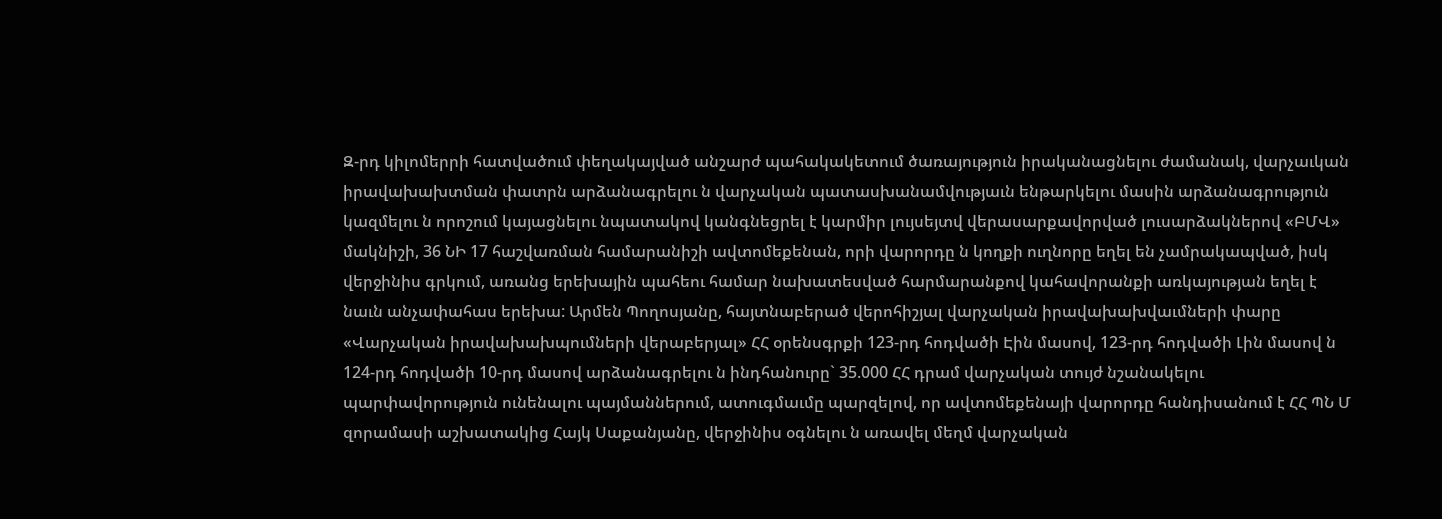Զ-րդ կիլոմերրի հատվածում փեղակայված անշարժ պահակակետում ծառայություն իրականացնելու ժամանակ, վարչաւկան իրավախախտման փատրն արձանագրելու ն վարչական պատասխանամվությաւն ենթարկելու մասին արձանագրություն կազմելու ն որոշում կայացնելու նպատակով կանգնեցրել է կարմիր լույսեյտվ վերասարքավորված լուսարձակներով «ԲՄՎ» մակնիշի, 36 ՆԻ 17 հաշվառման համարանիշի ավտոմեքենան, որի վարորդը ն կողքի ուղնորը եղել են չամրակապված, իսկ վերջինիս գրկում, առանց երեխային պահեու համար նախատեսված հարմարանքով կահավորանքի առկայության եղել է նաւն անչափահաս երեխա: Արմեն Պողոսյանը, հայտնաբերած վերոհիշյալ վարչական իրավախախվաւմների փարը «Վարչական իրավախախպումների վերաբերյալ» ՀՀ օրենսգրքի 123-րդ հոդվածի Էին մասով, 123-րդ հոդվածի Լին մասով ն 124-րդ հոդվածի 10-րդ մասով արձանագրելու ն ինդհանուրը` 35.000 ՀՀ դրամ վարչական տույժ նշանակելու պարփավորություն ունենալու պայմաններում, ատուգմաւմը պարզելով, որ ավտոմեքենայի վարորդը հանդիսանում է ՀՀ ՊՆ Մ զորամասի աշխատակից Հայկ Սաքանյանը, վերջինիս օգնելու ն առավել մեղմ վարչական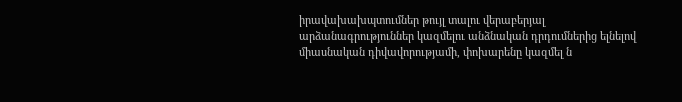իրավախախպտումներ թույլ տալու վերաբերյալ արձանագրություններ կազմելու անձնական դրդումներից ելնելով միասնական դիվավորությամի, փոխարենը կազմել ն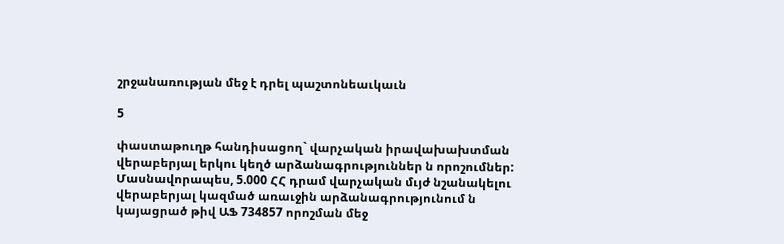շրջանառության մեջ է դրել պաշտոնեաւկաւն

5

փաստաթուղթ հանդիսացող` վարչական իրավախախտման վերաբերյալ երկու կեղծ արձանագրություններ ն որոշումներ: Մասնավորապես, 5.000 ՀՀ դրամ վարչական մւյժ նշանակելու վերաբերյալ կազմած առաւջին արձանագրությունում ն կայացրած թիվ ԱՖ 734857 որոշման մեջ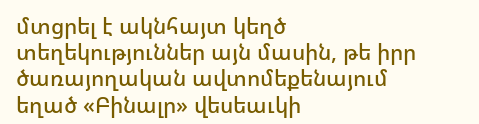մտցրել է ակնհայտ կեղծ տեղեկություններ այն մասին, թե իրր ծառայողական ավտոմեքենայում եղած «Բինալր» վեսեաւկի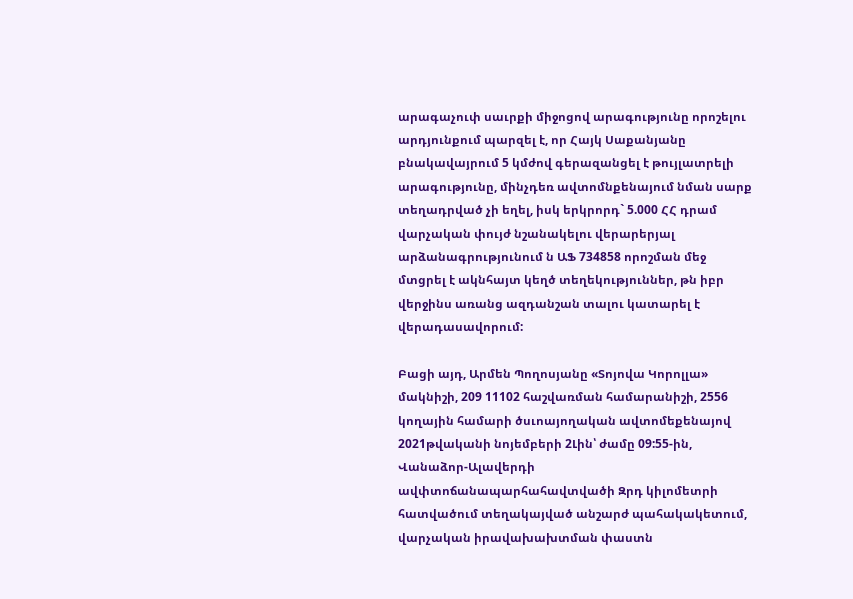արագաչուփ սաւրքի միջոցով արագությունը որոշելու արդյունքում պարզել է, որ Հայկ Սաքանյանը բնակավայրում 5 կմժով գերազանցել է թույլատրելի արագությունը, մինչդեռ ավտոմնքենայում նման սարք տեղադրված չի եղել, իսկ երկրորդ` 5.000 ՀՀ դրամ վարչական փույժ նշանակելու վերարերյալ արձանագրությունում ն ԱՖ 734858 որոշման մեջ մտցրել է ակնհայտ կեղծ տեղեկություններ, թն իբր վերջինս առանց ազդանշան տալու կատարել է վերադասավորում:

Բացի այդ, Արմեն Պողոսյանը «Տոյովա Կորոլլա» մակնիշի, 209 11102 հաշվառման համարանիշի, 2556 կողային համարի ծսւոայողական ավտոմեքենայով 2021թվականի նոյեմբերի 2Լին՝ ժամը 09:55-ին, Վանաձոր-Ալավերդի ավփտոճանապարհահավտվածի Զրդ կիլոմետրի հատվածում տեղակայված անշարժ պահակակետում, վարչական իրավախախտման փաստն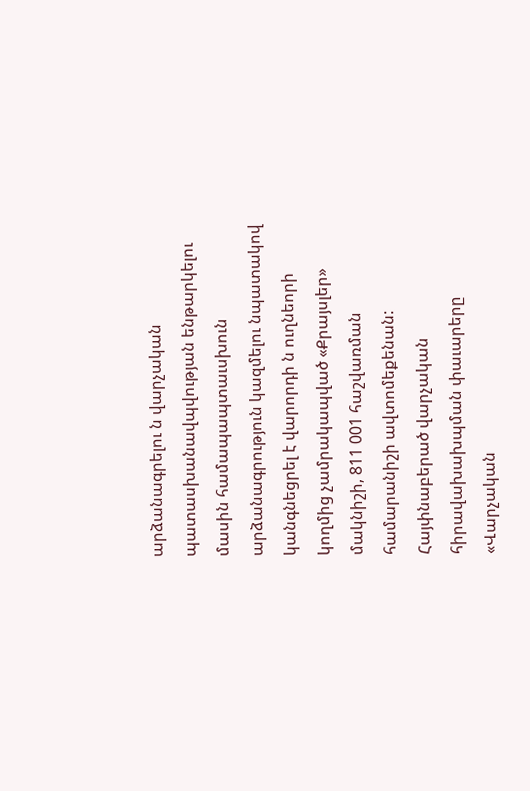արձանագրելու ն վարչական պատասխանավպվության ենթարկելու մասին համապապտաւսխուն արձանագրություն կազմելու նպատակով կանգնեցրել է վարորդի ն ուղնեորի կողմից չամրակապված «Քրայսլեր» մակնիշի, 811 001 հաշվառման համարանիշի ավտոմեքենան: Հայփնաբերած վարչական հիրավախախպման փաւարերը «Վարչական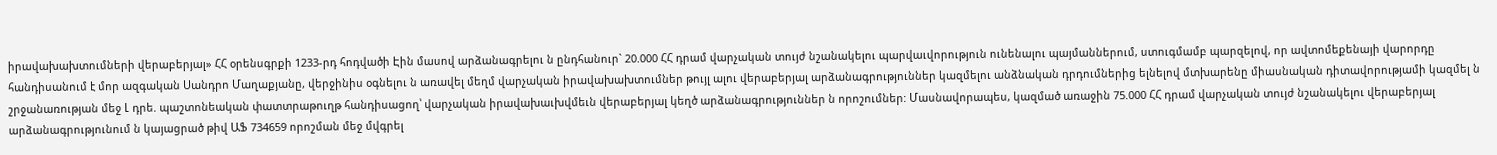իրավախախտումների վերաբերյալ» ՀՀ օրենսգրքի 1233-րդ հոդվածի Էին մասով արձանագրելու ն ընդհանուր` 20.000 ՀՀ դրամ վարչական տույժ նշանակելու պարվաւվորություն ունենալու պայմաններում, ստուգմամբ պարզելով, որ ավտոմեքենայի վարորդը հանդիսանում է մոր ազգական Սանդրո Մաղաքյանը, վերջինիս օգնելու ն առավել մեղմ վարչական իրավախախտումներ թույլ ալու վերաբերյալ արձանագրություններ կազմելու անձնական դրդումներից ելնելով մտխարենը միասնական դիտավորությամի կազմել ն շրջանառության մեջ Լ դրե. պաշտոնեական փատտրաթուղթ հանդիսացող՝ վարչական իրավախաւխվմեւն վերաբերյալ կեղծ արձանագրություններ ն որոշումներ: Մասնավորապես, կազմած առաջին 75.000 ՀՀ դրամ վարչական տույժ նշանակելու վերաբերյալ արձանագրությունում ն կայացրած թիվ ԱՖ 734659 որոշման մեջ մվգրել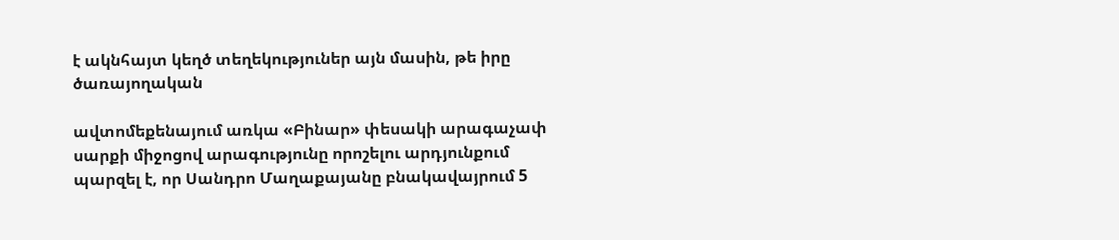է ակնհայտ կեղծ տեղեկություներ այն մասին, թե իրը ծառայողական

ավտոմեքենայում առկա «Բինար» փեսակի արագաչափ սարքի միջոցով արագությունը որոշելու արդյունքում պարզել է, որ Սանդրո Մաղաքայանը բնակավայրում 5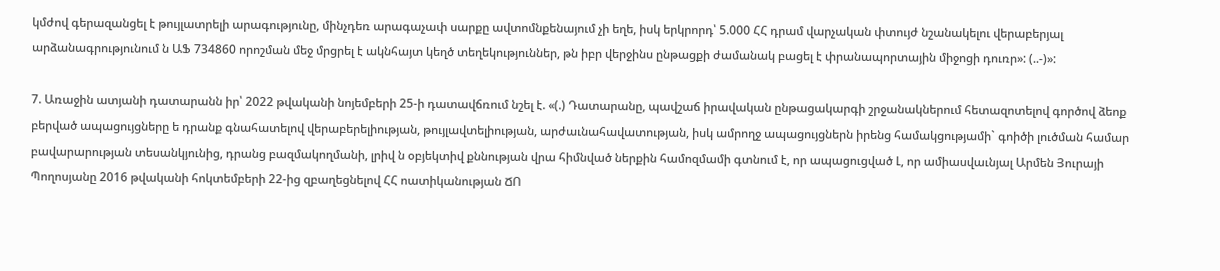կմժով գերազանցել է թույլատրելի արագությունը, մինչդեռ արագաչափ սարքը ավտոմնքենայում չի եղե, իսկ երկրորդ՝ 5.000 ՀՀ դրամ վարչական փտույժ նշանակելու վերաբերյալ արձանագրությունում ն ԱՖ 734860 որոշման մեջ մրցրել է ակնհայտ կեղծ տեղեկություններ, թն իբր վերջինս ընթացքի ժամանակ բացել է փրանապորտային միջոցի դուռր»: (..-)»:

7. Առաջին ատյանի դատարանն իր՝ 2022 թվականի նոյեմբերի 25-ի դատավճռում նշել է. «(.) Դատարանը, պավշաճ իրավական ընթացակարգի շրջանակներում հետազոտելով գործով ձեոք բերված ապացույցները ե դրանք գնահատելով վերաբերելիության, թույլավտելիության, արժաւնահավատության, իսկ ամրողջ ապացույցներն իրենց համակցությամի` գոիծի լուծման համար բավարարության տեսանկյունից, դրանց բազմակողմանի, լրիվ ն օբյեկտիվ քննության վրա հիմնված ներքին համոզմամի գտնում է, որ ապացուցված Լ, որ ամիասվաւնյալ Արմեն Յուրայի Պողոսյանը 2016 թվականի հոկտեմբերի 22-ից զբաղեցնելով ՀՀ ոատիկանության ՃՈ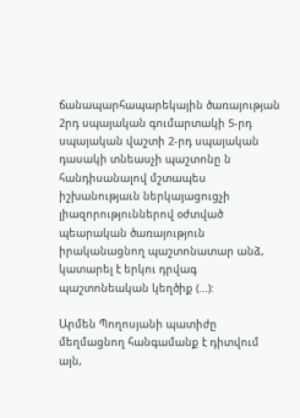ճանապարհապարեկային ծառայության 2րդ սպայական գումարտակի 5-րդ սպայական վաշտի 2-րդ սպայական դասակի տնեասչի պաշտոնը ն հանդիսանալով մշտապես իշխանությաւն ներկայացուցչի լիազորություններով օժտված պեարական ծառայություն իրականացնող պաշտոնատար անձ, կատարել է երկու դրվագ պաշտոնեական կեղծիք (...):

Արմեն Պողոսյանի պատիժը մեղմացնող հանգամանք է դիտվում այն,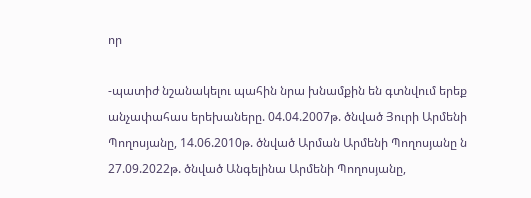որ

-պատիժ նշանակելու պահին նրա խնամքին են գտնվում երեք անչափահաս երեխաները. 04.04.2007թ. ծնված Յուրի Արմենի Պողոսյանը, 14.06.2010թ. ծնված Արման Արմենի Պողոսյանը ն 27.09.2022թ. ծնված Անգելինա Արմենի Պողոսյանը,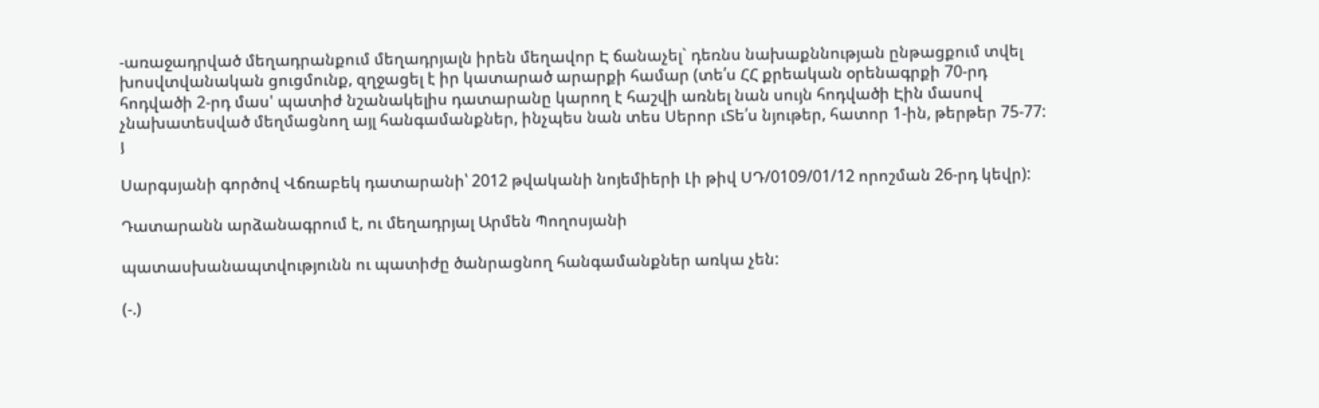-առաջադրված մեղադրանքում մեղադրյալն իրեն մեղավոր Է ճանաչել` դեռնս նախաքննության ընթացքում տվել խոսվտվանական ցուցմունք, զղջացել է իր կատարած արարքի համար (տե՛ս ՀՀ քրեական օրենագրքի 70-րդ հոդվածի 2-րդ մաս' պատիժ նշանակելիս դատարանը կարող է հաշվի առնել նան սույն հոդվածի Էին մասով չնախատեսված մեղմացնող այլ հանգամանքներ, ինչպես նան տես Սերոր ւՏե՛ս նյութեր, հատոր 1-ին, թերթեր 75-77: յ

Սարգսյանի գործով Վճռաբեկ դատարանի՝ 2012 թվականի նոյեմիերի Լի թիվ ՍԴ/0109/01/12 որոշման 26-րդ կեվր):

Դատարանն արձանագրում է, ու մեղադրյալ Արմեն Պողոսյանի

պատասխանապտվությունն ու պատիժը ծանրացնող հանգամանքներ առկա չեն:

(-.)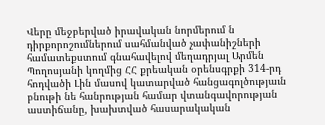Վերը մեջբերված իրավական նորմերում ն դիրքորոշումներում սահմանված չափանիշների համատեքստում գնահավելով մեղադրյալ Արմեն Պողոսյանի կողմից ՀՀ քրեական օրենսգրքի 314-րդ հոդվածի Լին մասով կատարված հանցագոլծությաւն բնութի նե հանրության համար վտանգավորության աստիճանը, խախտված հասարակական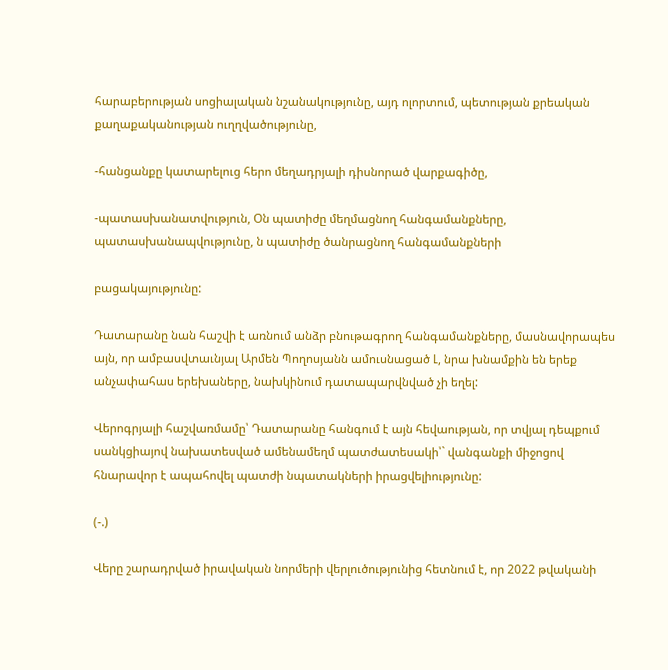հարաբերության սոցիալական նշանակությունը, այդ ոլորտում, պետության քրեական քաղաքականության ուղղվածությունը,

-հանցանքը կատարելուց հերո մեղադրյալի դիսնորած վարքագիծը,

-պատասխանատվություն, Օն պատիժը մեղմացնող հանգամանքները, պատասխանապվությունը, ն պատիժը ծանրացնող հանգամանքների

բացակայությունը:

Դատարանը նան հաշվի է առնում անձր բնութագրող հանգամանքները, մասնավորապես այն, որ ամբասվտաւնյալ Արմեն Պողոսյանն ամուսնացած Լ, նրա խնամքին են երեք անչափահաս երեխաները, նախկինում դատապարվնված չի եղել:

Վերոգրյալի հաշվառմամը՝ Դատարանը հանգում է այն հեվաության, որ տվյալ դեպքում սանկցիայով նախատեսված ամենամեղմ պատժատեսակի՝` վանգանքի միջոցով հնարավոր է ապահովել պատժի նպատակների իրացվելիությունը:

(-.)

Վերը շարադրված իրավական նորմերի վերլուծությունից հետնում է, որ 2022 թվականի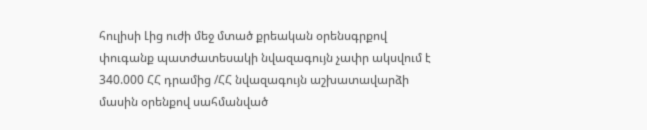հուլիսի Լից ուժի մեջ մտած քրեական օրենսգրքով փուգանք պատժատեսակի նվազագույն չափր ակսվում է 340.000 ՀՀ դրամից /ՀՀ նվազագույն աշխատավարձի մասին օրենքով սահմանված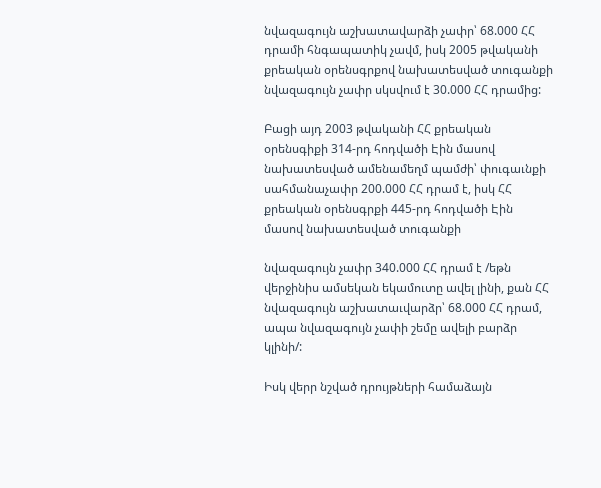նվազագույն աշխատավարձի չափր՝ 68.000 ՀՀ դրամի հնգապատիկ չավմ, իսկ 2005 թվականի քրեական օրենսգրքով նախատեսված տուգանքի նվազագույն չափր սկսվում է 30.000 ՀՀ դրամից:

Բացի այդ 2003 թվականի ՀՀ քրեական օրենսգիքի 314-րդ հոդվածի Էին մասով նախատեսված ամենամեղմ պամժի՝ փուգաւնքի սահմանաչափր 200.000 ՀՀ դրամ է, իսկ ՀՀ քրեական օրենսգրքի 445-րդ հոդվածի Էին մասով նախատեսված տուգանքի

նվազագույն չափր 340.000 ՀՀ դրամ է /եթն վերջինիս ամսեկան եկամուտը ավել լինի, քան ՀՀ նվազագույն աշխատաւվարձր՝ 68.000 ՀՀ դրամ, ապա նվազագույն չափի շեմը ավելի բարձր կլինի/:

Իսկ վերր նշված դրույթների համաձայն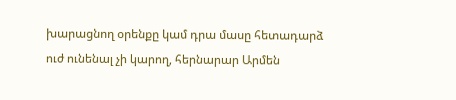խարացնող օրենքը կամ դրա մասը հետադարձ ուժ ունենալ չի կարող, հերնարար Արմեն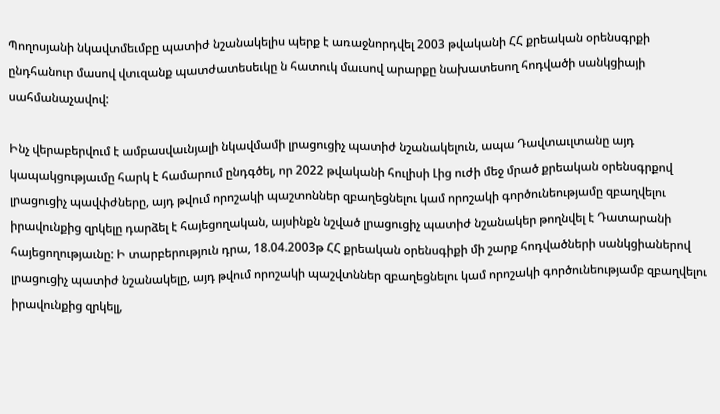Պողոսյանի նկավտմեւմբը պատիժ նշանակելիս պերք է առաջնորդվել 2003 թվականի ՀՀ քրեական օրենսգրքի ընդհանուր մասով վտւզանք պատժատեսեւկը ն հատուկ մաւսով արարքը նախատեսող հոդվածի սանկցիայի սահմանաչավով:

Ինչ վերաբերվում է ամբասվաւնյալի նկավմամի լրացուցիչ պատիժ նշանակելուն, ապա Դավտաւլտանը այդ կապակցությաւմը հարկ է համարում ընդգծել, որ 2022 թվականի հուլիսի Լից ուժի մեջ մրած քրեական օրենսգրքով լրացուցիչ պավփժները, այդ թվում որոշակի պաշտոններ զբաղեցնելու կամ որոշակի գործունեությամը զբաղվելու իրավունքից զրկելը դարձել է հայեցողական, այսինքն նշված լրացուցիչ պատիժ նշանակեր թողնվել է Դատարանի հայեցողությաւնը: Ի տարբերություն դրա, 18.04.2003թ ՀՀ քրեական օրենսգիքի մի շարք հոդվածների սանկցիաներով լրացուցիչ պատիժ նշանակելը, այդ թվում որոշակի պաշվտններ զբաղեցնելու կամ որոշակի գործունեությամբ զբաղվելու իրավունքից զրկելլ,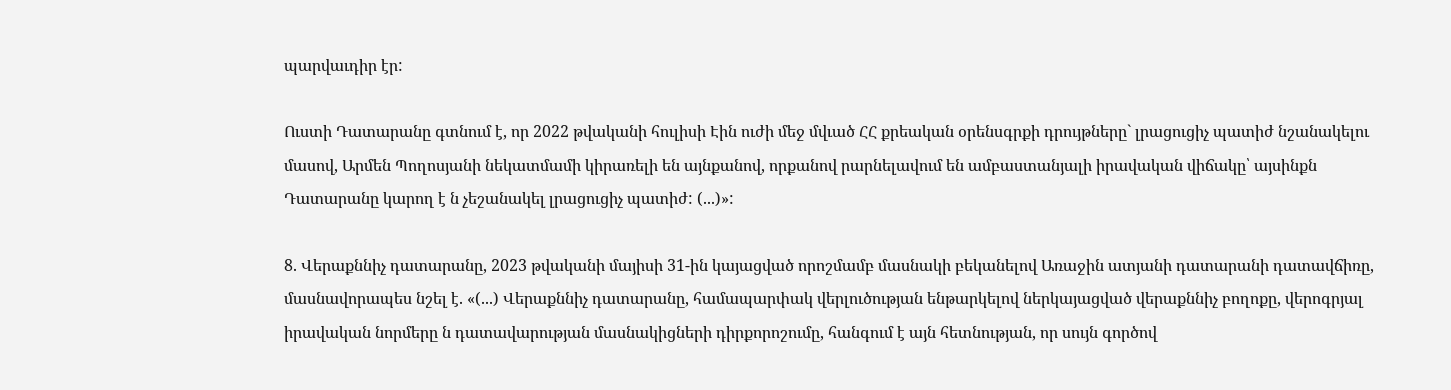պարվաւդիր էր:

Ուստի Դատարանը գտնում է, որ 2022 թվականի հուլիսի Էին ուժի մեջ մվւած ՀՀ քրեական օրենսգրքի դրույթները` լրացուցիչ պատիժ նշանակելու մասով, Արմեն Պողոսյանի նեկատմամի կիրառելի են այնքանով, որքանով րարնելավում են ամբաստանյալի իրավական վիճակը՝ այսինքն Դատարանը կարող է ն չեշանակել լրացուցիչ պատիժ: (...)»:

8. Վերաքննիչ դատարանը, 2023 թվականի մայիսի 31-ին կայացված որոշմամբ մասնակի բեկանելով Առաջին ատյանի դատարանի դատավճիռը, մասնավորապես նշել է. «(...) Վերաքննիչ դատարանը, համապարփակ վերլուծության ենթարկելով ներկայացված վերաքննիչ բողոքը, վերոգրյալ իրավական նորմերը ն դատավարության մասնակիցների դիրքորոշումը, հանգում է այն հետնության, որ սույն գործով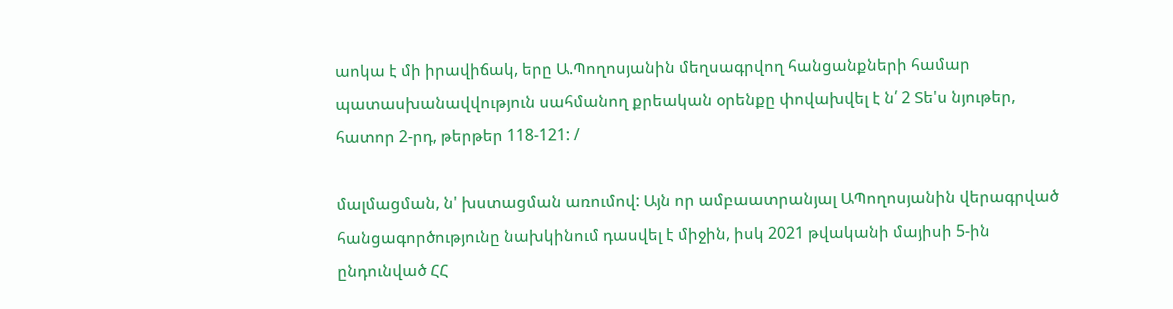աոկա է մի իրավիճակ, երը Ա.Պողոսյանին մեղսագրվող հանցանքների համար պատասխանավվություն սահմանող քրեական օրենքը փովախվել է ն՛ 2 Տե'ս նյութեր, հատոր 2-րդ, թերթեր 118-121: /

մալմացման, ն' խստացման առումով: Այն որ ամբաատրանյալ ԱՊողոսյանին վերագրված հանցագործությունը նախկինում դասվել է միջին, իսկ 2021 թվականի մայիսի 5-ին ընդունված ՀՀ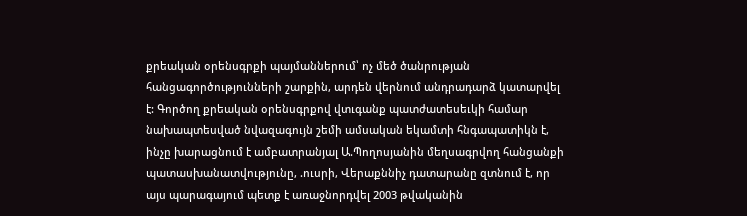քրեական օրենսգրքի պայմաններում՝ ոչ մեծ ծանրության հանցագործությունների շարքին, արդեն վերնում անդրադարձ կատարվել է: Գործող քրեական օրենսգրքով վտւգանք պատժատեսեւկի համար նախապտեսված նվազագույն շեմի ամսական եկամտի հնգապատիկն է, ինչը խարացնում է ամբատրանյալ Ա.Պողոսյանին մեղսագրվող հանցանքի պատասխանատվությունը, .ուսրի, Վերաքննիչ դատարանը զտնում է, որ այս պարագայում պետք է առաջնորդվել 2003 թվականին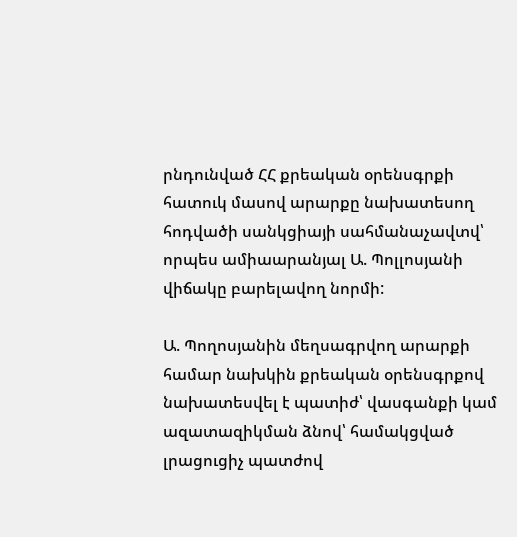րնդունված ՀՀ քրեական օրենսգրքի հատուկ մասով արարքը նախատեսող հոդվածի սանկցիայի սահմանաչավտվ՝ որպես ամիաարանյալ Ա. Պոլլոսյանի վիճակը բարելավող նորմի:

Ա. Պողոսյանին մեղսագրվող արարքի համար նախկին քրեական օրենսգրքով նախատեսվել է պատիժ՝ վասգանքի կամ ազատազիկման ձնով՝ համակցված լրացուցիչ պատժով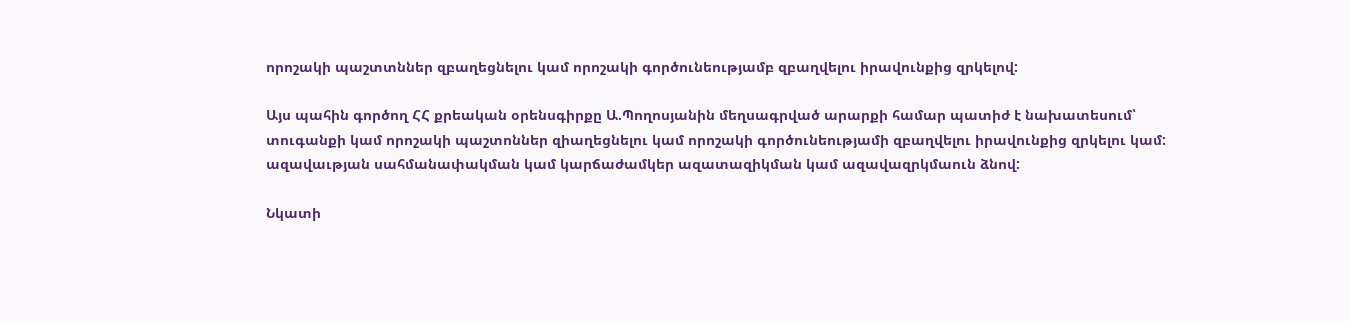որոշակի պաշտտններ զբաղեցնելու կամ որոշակի գործունեությամբ զբաղվելու իրավունքից զրկելով:

Այս պահին գործող ՀՀ քրեական օրենսգիրքը Ա.Պողոսյանին մեղսագրված արարքի համար պատիժ է նախատեսում՝ տուգանքի կամ որոշակի պաշտոններ զիաղեցնելու կամ որոշակի գործունեությամի զբաղվելու իրավունքից զրկելու կամ: ազավաւթյան սահմանափակման կամ կարճաժամկեր ազատազիկման կամ ազավազրկմաուն ձնով:

Նկատի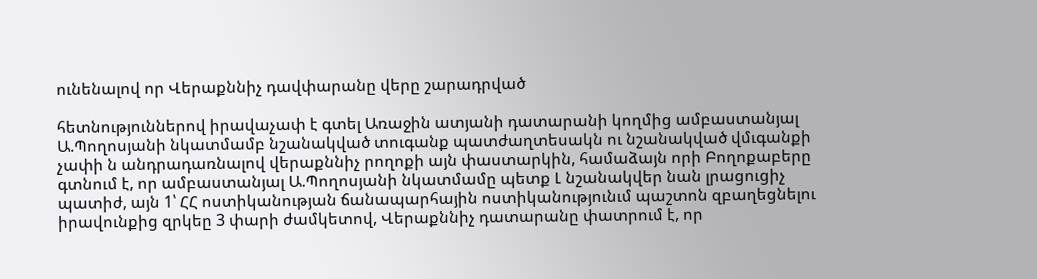ունենալով որ Վերաքննիչ դավփարանը վերը շարադրված

հետնություններով իրավաչափ է գտել Առաջին ատյանի դատարանի կողմից ամբաստանյալ Ա.Պողոսյանի նկատմամբ նշանակված տուգանք պատժաղտեսակն ու նշանակված վմւգանքի չափի ն անդրադառնալով վերաքննիչ րողոքի այն փաստարկին, համաձայն որի Բողոքաբերը գտնում է, որ ամբաստանյալ Ա.Պողոսյանի նկատմամը պետք Լ նշանակվեր նան լրացուցիչ պատիժ, այն 1՝ ՀՀ ոստիկանության ճանապարհային ոստիկանությունւմ պաշտոն զբաղեցնելու իրավունքից զրկեը 3 փարի ժամկետով, Վերաքննիչ դատարանը փատրում է, որ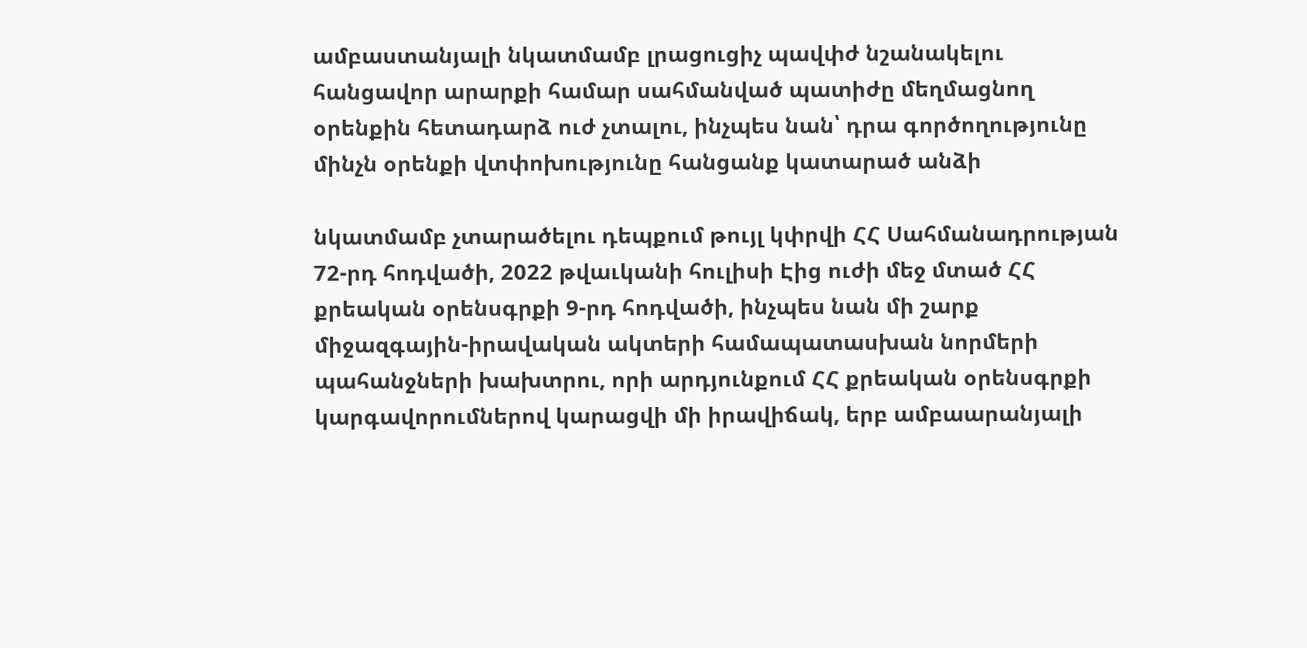ամբաստանյալի նկատմամբ լրացուցիչ պավփժ նշանակելու հանցավոր արարքի համար սահմանված պատիժը մեղմացնող օրենքին հետադարձ ուժ չտալու, ինչպես նան՝ դրա գործողությունը մինչն օրենքի վտփոխությունը հանցանք կատարած անձի

նկատմամբ չտարածելու դեպքում թույլ կփրվի ՀՀ Սահմանադրության 72-րդ հոդվածի, 2022 թվաւկանի հուլիսի Էից ուժի մեջ մտած ՀՀ քրեական օրենսգրքի 9-րդ հոդվածի, ինչպես նան մի շարք միջազգային-իրավական ակտերի համապատասխան նորմերի պահանջների խախտրու, որի արդյունքում ՀՀ քրեական օրենսգրքի կարգավորումներով կարացվի մի իրավիճակ, երբ ամբաարանյալի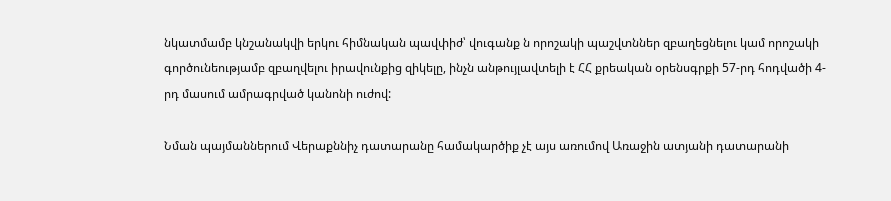նկատմամբ կնշանակվի երկու հիմնական պավփիժ՝ վուգանք ն որոշակի պաշվտններ զբաղեցնելու կամ որոշակի գործունեությամբ զբաղվելու իրավունքից զիկելը, ինչն անթույլավտելի է ՀՀ քրեական օրենսգրքի 57-րդ հոդվածի 4-րդ մասում ամրագրված կանոնի ուժով:

Նման պայմաններում Վերաքննիչ դատարանը համակարծիք չէ այս առումով Առաջին ատյանի դատարանի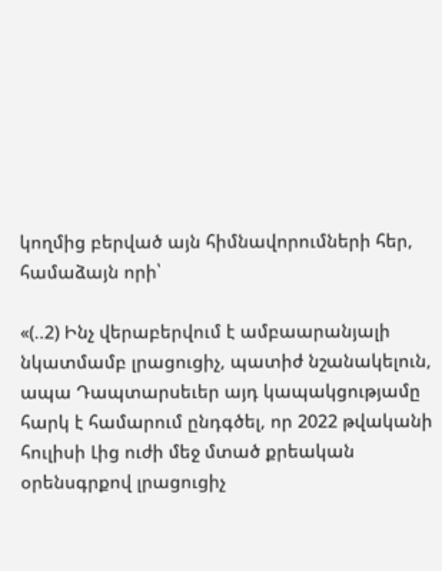կողմից բերված այն հիմնավորումների հեր, համաձայն որի՝

«(..2) Ինչ վերաբերվում է ամբաարանյալի նկատմամբ լրացուցիչ, պատիժ նշանակելուն, ապա Դապտարսեւեր այդ կապակցությամը հարկ է համարում ընդգծել, որ 2022 թվականի հուլիսի Լից ուժի մեջ մտած քրեական օրենսգրքով լրացուցիչ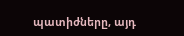պատիժները, այդ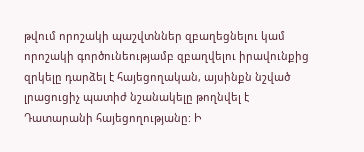թվում որոշակի պաշվտններ զբաղեցնելու կամ որոշակի գործունեությամբ զբաղվելու իրավունքից զրկելը դարձել է հայեցողական, այսինքն նշված լրացուցիչ պատիժ նշանակելը թողնվել է Դատարանի հայեցողությանը: Ի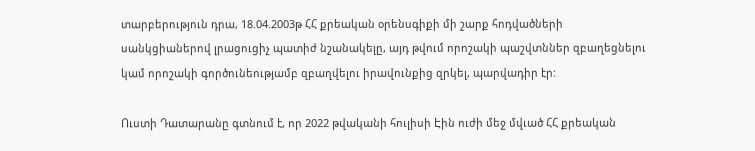տարբերություն դրա, 18.04.2003թ ՀՀ քրեական օրենսգիքի մի շարք հոդվածների սանկցիաներով լրացուցիչ պատիժ նշանակելը, այդ թվում որոշակի պաշվտններ զբաղեցնելու կամ որոշակի գործունեությամբ զբաղվելու իրավունքից զրկել, պարվադիր էր:

Ուստի Դատարանը գտնում է, որ 2022 թվականի հուլիսի Էին ուժի մեջ մվւած ՀՀ քրեական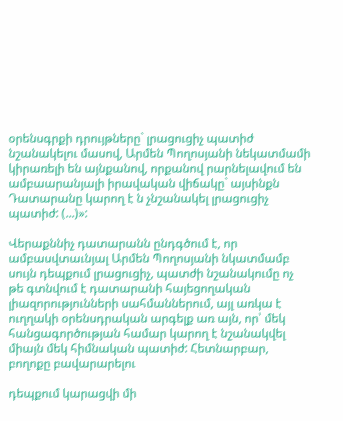օրենսգրքի դրույթները` լրացուցիչ պատիժ նշանակելու մասով, Արմեն Պողոսյանի նեկատմամի կիրառելի են այնքանով, որքանով րարնելավում են ամբաարանյալի իրավական վիճակը` այսինքն Դատարանը կարող է ն չնշանակել լրացուցիչ պատիժ: (...)»:

Վերաքննիչ դատարանն ընդգծում է, որ ամբասվտաւնյալ Արմեն Պողոսյանի նկատմամբ սույն դեպքում լրացուցիչ, պատժի նշանակումը ոչ թե գտնվում է դատարանի հայեցողական լիազորությունների սահմաններում, այլ առկա է ուղղակի օրենսդրական արգելք առ այն, որ՝ մեկ հանցագործության համար կարող է նշանակվել միայն մեկ հիմնական պատիժ: Հետնարբար, բողոքը բավարարելու

դեպքում կարացվի մի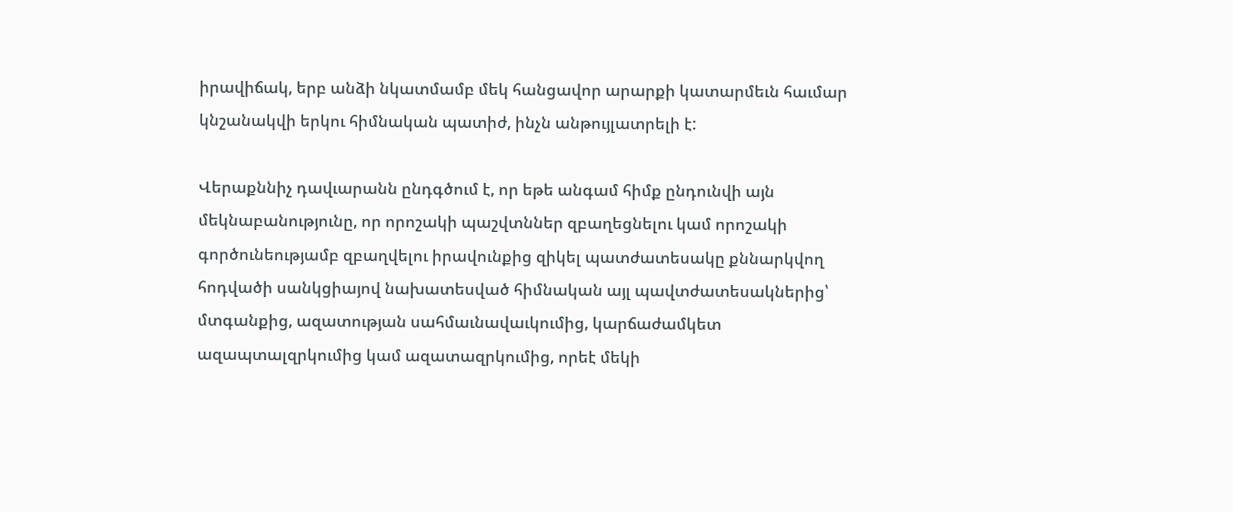իրավիճակ, երբ անձի նկատմամբ մեկ հանցավոր արարքի կատարմեւն հաւմար կնշանակվի երկու հիմնական պատիժ, ինչն անթույլատրելի է:

Վերաքննիչ դավւարանն ընդգծում է, որ եթե անգամ հիմք ընդունվի այն մեկնաբանությունը, որ որոշակի պաշվտններ զբաղեցնելու կամ որոշակի գործունեությամբ զբաղվելու իրավունքից զիկել պատժատեսակը քննարկվող հոդվածի սանկցիայով նախատեսված հիմնական այլ պավտժատեսակներից՝ մտգանքից, ազատության սահմաւնավաւկումից, կարճաժամկետ ազապտալզրկումից կամ ազատազրկումից, որեէ մեկի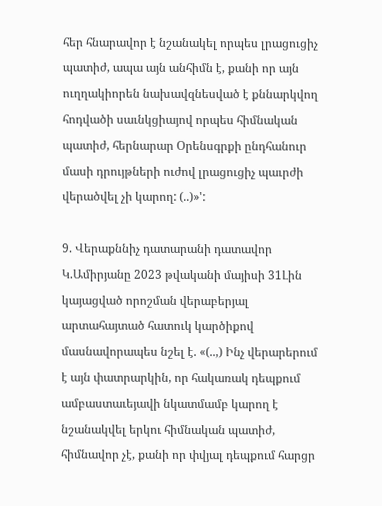հեր հնարավոր է նշանակել որպես լրացուցիչ պատիժ, ապա այն անհիմն է, քանի որ այն ուղղակիորեն նախավզնեսված է քննարկվող հոդվածի սաւնկցիայով որպես հիմնական պատիժ, հերնարար Օրենսգրքի ընդհանուր մասի դրույթների ուժով լրացուցիչ պաւրժի վերածվել չի կարող: (..)»':

9. Վերաքննիչ դատարանի դատավոր Կ.Ամիրյանը 2023 թվականի մայիսի 31Լին կայացված որոշման վերաբերյալ արտահայտած հատուկ կարծիքով մասնավորապես նշել է. «(..,) Ինչ վերարերում է այն փատրարկին, որ հակառակ դեպքում ամբաստաւեյավի նկատմամբ կարող է նշանակվել երկու հիմնական պատիժ, հիմնավոր չէ, քանի որ փվյալ դեպքում հարցր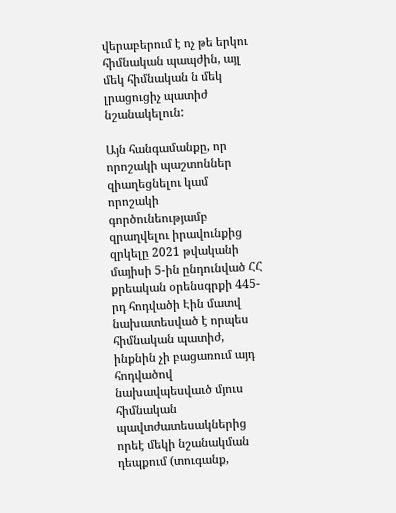վերաբերում է ոչ թե երկու հիմնական պապժին, այլ մեկ հիմնական ն մեկ լրացուցիչ պատիժ նշանակելուն:

Այն հանգամանքը, որ որոշակի պաշտոններ զիաղեցնելու կամ որոշակի գործունեությամբ զրաղվելու իրավունքից զրկելը 2021 թվականի մայիսի 5-ին ընդունված ՀՀ քրեական օրենսգրքի 445-րդ հոդվածի Էին մատվ նախատեսված է որպես հիմնական պատիժ, ինքնին չի բացառում այդ հոդվածով նախավպեսվաւծ մյուս հիմնական պավտժատեսակներից որեէ մեկի նշանակման դեպքում (տուգանք,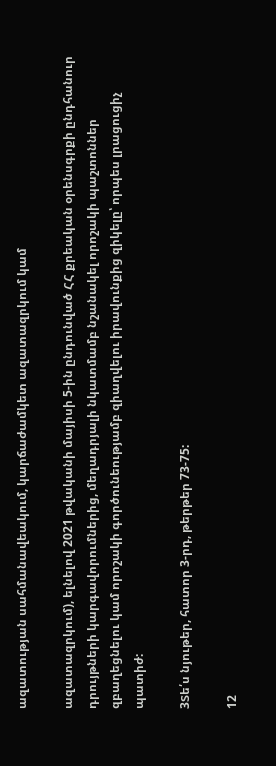ազատության սահմանավեակում, կարճաժամկետ ազատազրկում կամ

ազատազրկում), ելնելով 2021 թվականի մայիսի 5-ին ընդունված ՀՀ քրեական օրենսգրքի ընդհանուր դրույթների կարգավորումներից, մեղադրյալի նկատմամբ նշանակել որոշակի պաշտոններ զբաղեցնելու կամ որոշակի գործունեությամբ զիաղվելու իրավունքից զիկելը՝ որպես լրացուցիչ պատիժ:

3Տե՛ս նյութեր, հատոր 3-րդ, թերթեր 73-75:

12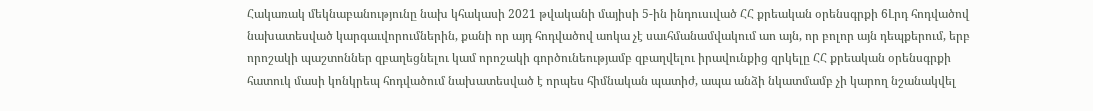Հակառակ մեկնաբանությունը նախ կհակասի 2021 թվականի մայիսի 5-ին ինդուսւված ՀՀ քրեական օրենսգրքի 6Լրդ հոդվածով նախատեսված կարգաւվորումներին, քանի որ այդ հոդվածով աոկա չէ սաւհմանամվակում աո այն, որ բոլոր այն դեպքերում, երբ որոշակի պաշտոններ զբաղեցնելու կամ որոշակի գործունեությամբ զբաղվելու իրավունքից զրկելը ՀՀ քրեական օրենսգրքի հատուկ մասի կոնկրեպ հոդվածում նախատեսված է որպես հիմնական պատիժ, ապա անձի նկատմամբ չի կարող նշանակվել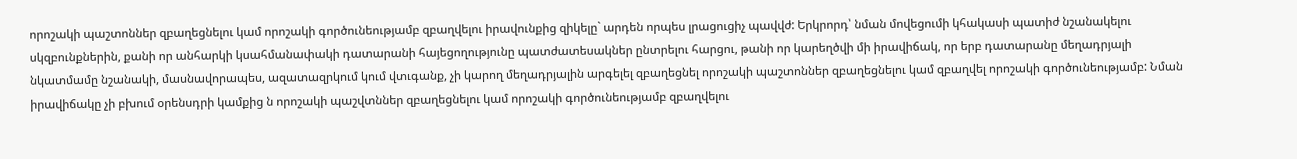որոշակի պաշտոններ զբաղեցնելու կամ որոշակի գործունեությամբ զբաղվելու իրավունքից զիկելը` արդեն որպես լրացուցիչ պավվժ: Երկրորդ՝ նման մովեցումի կհակասի պատիժ նշանակելու սկզբունքներին, քանի որ անհարկի կսահմանափակի դատարանի հայեցողությունը պատժատեսակներ ընտրելու հարցու, թանի որ կարեղծվի մի իրավիճակ, որ երբ դատարանը մեղադրյալի նկատմամը նշանակի, մասնավորապես, ազատազրկում կում վտւգանք, չի կարող մեղադրյալին արգելել զբաղեցնել որոշակի պաշտոններ զբաղեցնելու կամ զբաղվել որոշակի գործունեությամբ: Նման իրավիճակը չի բխում օրենսդրի կամքից ն որոշակի պաշվտններ զբաղեցնելու կամ որոշակի գործունեությամբ զբաղվելու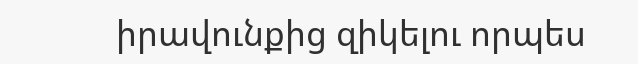իրավունքից զիկելու որպես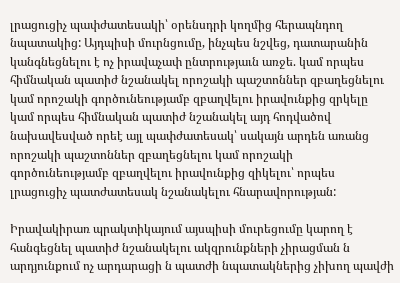լրացուցիչ պափժատեսակի՝ օրենսդրի կողմից հերապնդող նպատակից: Այդպիսի մուրնցումը, ինչպես նշվեց, դատարանին կանգնեցնելու է ոչ իրավաչափ ընտրությաւն առջե. կամ որպես հիմնական պատիժ նշանակել որոշակի պաշտոններ զբաղեցնելու կամ որոշակի գործունեությամբ զբաղվելու իրավունքից զրկելը կամ որպես հիմնական պատիժ նշանակել այդ հոդվածով նախավեսված որեէ այլ պափժատեսակ՝ սակայն արդեն առանց որոշակի պաշտոններ զբաղեցնելու կամ որոշակի գործունեությամբ զբաղվելու իրավունքից զիկելու՝ որպես լրացուցիչ պատժատեսակ նշանակելու հնարավորության:

Իրավակիրառ պրակտիկայում այսպիսի մուրեցումը կարող է հանգեցնել պատիժ նշանակելու ակզրունքների չիրացման ն արդյունքում ոչ արդարացի ն պատժի նպատակներից չիխող պավժի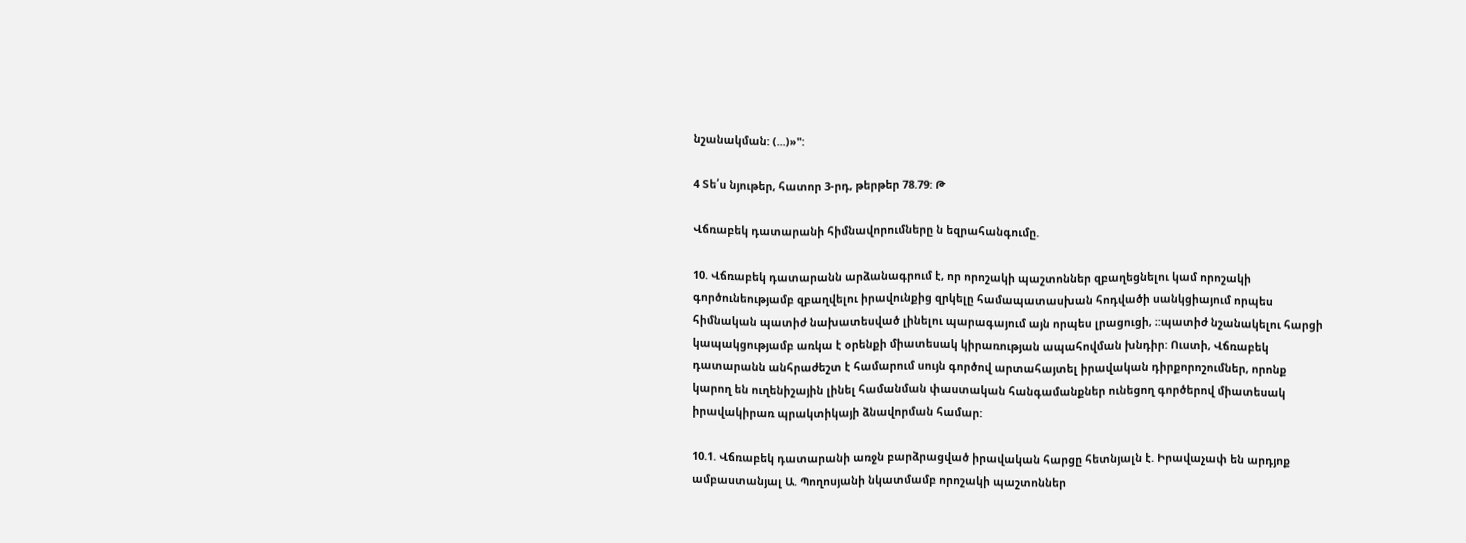նշանակման: (...)»":

4 Տե՛ս նյութեր, հատոր 3-րդ, թերթեր 78.79: Թ

Վճռաբեկ դատարանի հիմնավորումները ն եզրահանգումը.

10. Վճռաբեկ դատարանն արձանագրում է, որ որոշակի պաշտոններ զբաղեցնելու կամ որոշակի գործունեությամբ զբաղվելու իրավունքից զրկելը համապատասխան հոդվածի սանկցիայում որպես հիմնական պատիժ նախատեսված լինելու պարագայում այն որպես լրացուցի, ։:պատիժ նշանակելու հարցի կապակցությամբ առկա է օրենքի միատեսակ կիրառության ապահովման խնդիր: Ուստի, Վճռաբեկ դատարանն անհրաժեշտ է համարում սույն գործով արտահայտել իրավական դիրքորոշումներ, որոնք կարող են ուղենիշային լինել համանման փաստական հանգամանքներ ունեցող գործերով միատեսակ իրավակիրառ պրակտիկայի ձնավորման համար:

10.1. Վճռաբեկ դատարանի առջն բարձրացված իրավական հարցը հետնյալն է. Իրավաչափ են արդյոք ամբաստանյալ Ա. Պողոսյանի նկատմամբ որոշակի պաշտոններ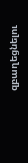զբաղեցնելու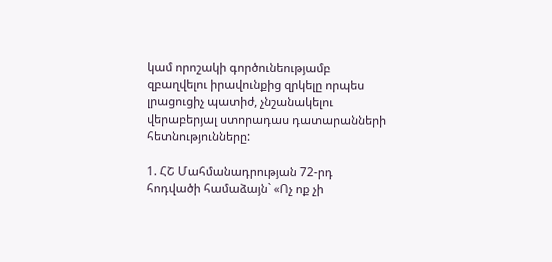կամ որոշակի գործունեությամբ զբաղվելու իրավունքից զրկելը որպես լրացուցիչ պատիժ, չնշանակելու վերաբերյալ ստորադաս դատարանների հետնությունները:

1. ՀՇ Մահմանադրության 72-րդ հոդվածի համաձայն` «Ոչ ոք չի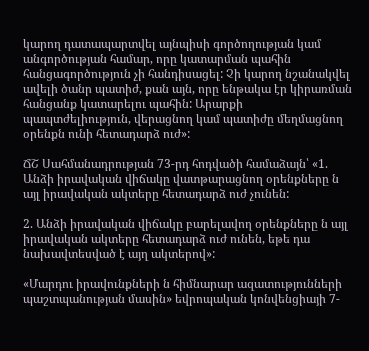կարող դատապարտվել այնպիսի գործողության կամ անգործության համար, որը կատարման պահին հանցագործություն չի հանդիսացել: Չի կարող նշանակվել ավելի ծանր պատիժ, քան այն, որը ենթակա էր կիրառման հանցանք կատարելու պահին: Արարքի պապտժելիություն, վերացնող կամ պատիժը մեղմացնող օրենքն ունի հետադարձ ուժ»:

ՃՇ Սահմանադրության 73-րդ հոդվածի համաձայն՝ «1. Անձի իրավական վիճակը վատթարացնող օրենքները ն այլ իրավական ակտերը հետադարձ ուժ չունեն:

2. Անձի իրավական վիճակը բարելավող օրենքները ն այլ իրավական ակտերը հետադարձ ուժ ունեն, եթե դա նախավտեսված է այղ ակտերով»:

«Մարդու իրավունքների ն հիմնարար ազատությունների պաշտպանության մասին» եվրոպական կոնվենցիայի 7-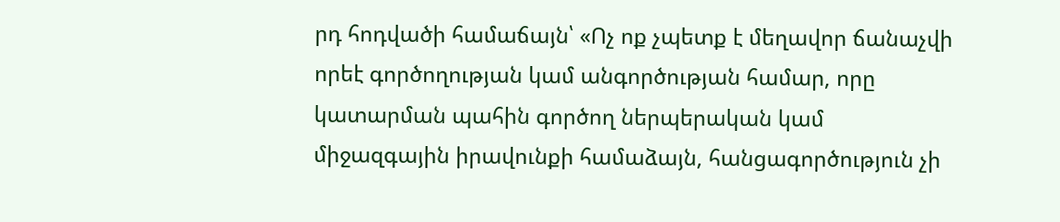րդ հոդվածի համաճայն՝ «Ոչ ոք չպետք է մեղավոր ճանաչվի որեէ գործողության կամ անգործության համար, որը կատարման պահին գործող ներպերական կամ միջազգային իրավունքի համաձայն, հանցագործություն չի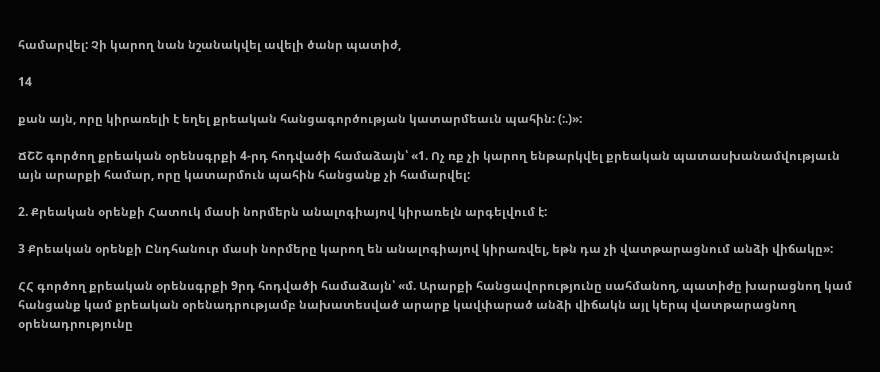համարվել: Չի կարող նան նշանակվել ավելի ծանր պատիժ,

14

քան այն, որը կիրառելի է եղել քրեական հանցագործության կատարմեաւն պահին: (:.)»:

ՃՇՇ գործող քրեական օրենսգրքի 4-րդ հոդվածի համաձայն՝ «1. Ոչ ռք չի կարող ենթարկվել քրեական պատասխանամվությաւն այն արարքի համար, որը կատարմուն պահին հանցանք չի համարվել:

2. Քրեական օրենքի Հատուկ մասի նորմերն անալոգիայով կիրառելն արգելվում է:

3 Քրեական օրենքի Ընդհանուր մասի նորմերը կարող են անալոգիայով կիրառվել, եթն դա չի վատթարացնում անձի վիճակը»:

ՀՀ գործող քրեական օրենսգրքի 9րդ հոդվածի համաձայն՝ «մ. Արարքի հանցավորությունը սահմանող, պատիժը խարացնող կամ հանցանք կամ քրեական օրենադրությամբ նախատեսված արարք կավփարած անձի վիճակն այլ կերպ վատթարացնող օրենադրությունը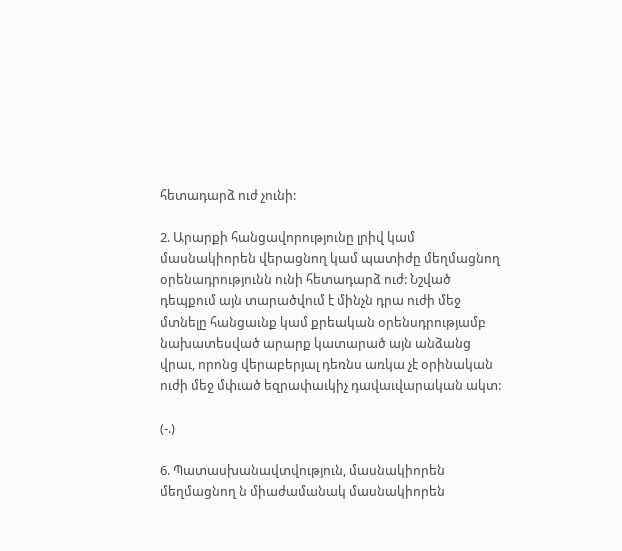հետադարձ ուժ չունի:

2. Արարքի հանցավորությունը լրիվ կամ մասնակիորեն վերացնող կամ պատիժը մեղմացնող օրենադրությունն ունի հետադարձ ուժ: Նշված դեպքում այն տարածվում է մինչն դրա ուժի մեջ մտնելը հանցաւնք կամ քրեական օրենսդրությամբ նախատեսված արարք կատարած այն անձանց վրաւ, որոնց վերաբերյալ դեռնս առկա չէ օրինական ուժի մեջ մփւած եզրափաւկիչ դավաւվարական ակտ:

(-.)

6. Պատասխանավտվություն, մասնակիորեն մեղմացնող ն միաժամանակ մասնակիորեն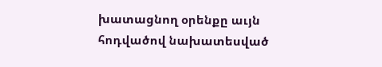խատացնող օրենքը աւյն հոդվածով նախատեսված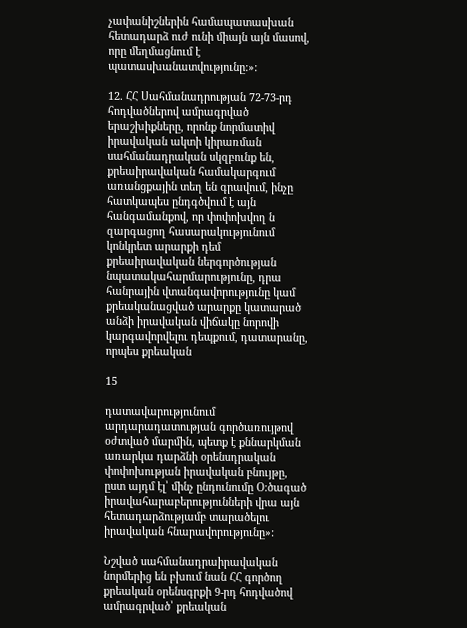չափանիշներին համապատասխան հետադարձ ուժ ունի միայն այն մասով, որը մեղմացնում է պատասխանատվությունը:»:

12. ՀՀ Սահմանադրության 72-73-րդ հոդվածներով ամրագրված երաշխիքները, որոնք նորմատիվ իրավական ակտի կիրառման սահմանադրական սկզբունք են, քրեաիրավական համակարգում առանցքային տեղ են գրավում, ինչը հատկապես ընդգծվում է այն հանգամանքով, որ փոփոխվող ն զարգացող հասարակությունում կոնկրետ արարքի դեմ քրեաիրավական ներգործության նպատակահարմարությունը, դրա հանրային վտանգավորությունը կամ քրեականացված արարքը կատարած անձի իրավական վիճակը նորովի կարգավորվելու դեպքում, դատարանը, որպես քրեական

15

դատավարությունում արդարադատության գործառույթով օժտված մարմին, պետք է քննարկման առարկա դարձնի օրենսդրական փոփոխության իրավական բնույթը, ըստ այդմ էլ՝ մինչ ընդունումը Օ:ծագած իրավահարաբերությունների վրա այն հետադարձությամբ տարածելու իրավական հնարավորությունը»:

Նշված սահմանադրաիրավական նորմերից են բխում նան ՀՀ գործող քրեական օրենսգրքի 9-րդ հոդվածով ամրագրված՝ քրեական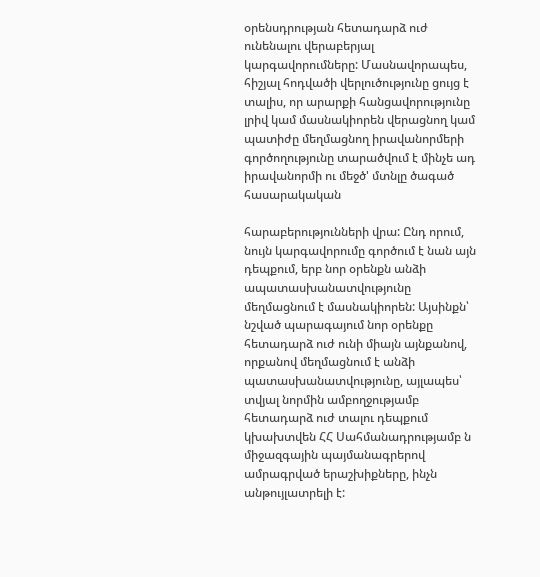օրենսդրության հետադարձ ուժ ունենալու վերաբերյալ կարգավորումները: Մասնավորապես, հիշյալ հոդվածի վերլուծությունը ցույց է տալիս, որ արարքի հանցավորությունը լրիվ կամ մասնակիորեն վերացնող կամ պատիժը մեղմացնող իրավանորմերի գործողությունը տարածվում է մինչե ադ իրավանորմի ու մեջծ' մտնլը ծագած հասարակական

հարաբերությունների վրա: Ընդ որում, նույն կարգավորումը գործում է նան այն դեպքում, երբ նոր օրենքն անձի ապատասխանատվությունը մեղմացնում է մասնակիորեն: Այսինքն՝ նշված պարագայում նոր օրենքը հետադարձ ուժ ունի միայն այնքանով, որքանով մեղմացնում է անձի պատասխանատվությունը, այլապես՝ տվյալ նորմին ամբողջությամբ հետադարձ ուժ տալու դեպքում կխախտվեն ՀՀ Սահմանադրությամբ ն միջազգային պայմանագրերով ամրագրված երաշխիքները, ինչն անթույլատրելի է: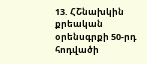13. ՀՇնախկին քրեական օրենսգրքի 50-րդ հոդվածի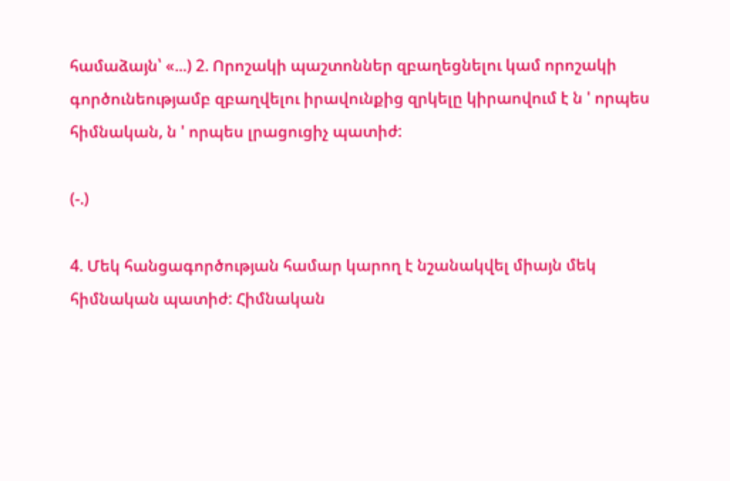համաձայն՝ «...) 2. Որոշակի պաշտոններ զբաղեցնելու կամ որոշակի գործունեությամբ զբաղվելու իրավունքից զրկելը կիրաովում է ն ' որպես հիմնական, ն ' որպես լրացուցիչ պատիժ:

(-.)

4. Մեկ հանցագործության համար կարող է նշանակվել միայն մեկ հիմնական պատիժ: Հիմնական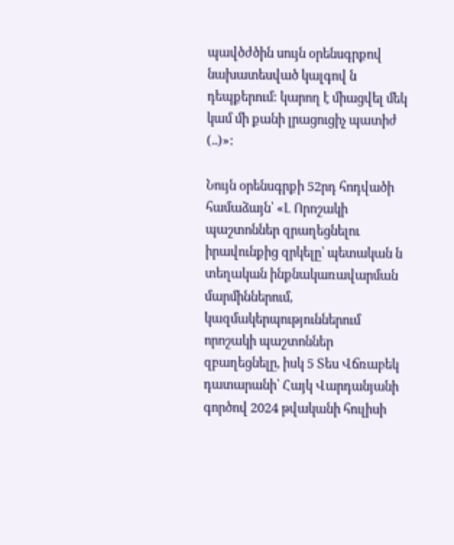պավծժծին սույն օրենսգրքով նախատեսված կալգով ն դեպքերում: կարող է միացվել մեկ կամ մի քանի լրացուցիչ պատիժ (..)»:

Նույն օրենսգրքի 52րդ հոդվածի համաձայն՝ «Լ Որոշակի պաշտոններ զրաղեցնելու իրավունքից զրկելը՝ պետական ն տեղական ինքնակառավարման մարմիններում, կազմակերպություններում որոշակի պաշտոններ զբաղեցնելը, իսկ 5 Տես Վճռաբեկ դատարանի՝ Հայկ Վարդանյանի գործով 2024 թվականի հուլիսի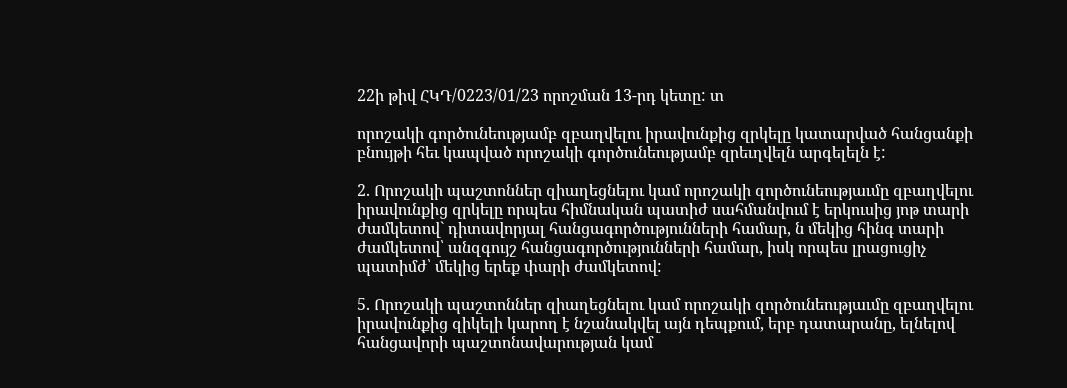22ի թիվ ՀԿԴ/0223/01/23 որոշման 13-րդ կետը: տ

որոշակի գործունեությամբ զբաղվելու իրավունքից զրկելը կատարված հանցանքի բնույթի հեւ կապված որոշակի գործունեությամբ զրեւղվելն արգելելն է:

2. Որոշակի պաշտոններ զիաղեցնելու կամ որոշակի զործունեությաւմը զբաղվելու իրավունքից զրկելը որպես հիմնական պատիժ սահմանվում է երկուսից յոթ տարի ժամկետով` դիտավորյալ հանցագործությունների համար, ն մեկից հինգ տարի ժամկետով՝ անզգույշ հանցագործությունների համար, իսկ որպես լրացուցիչ պատիմժ՝ մեկից երեք փարի ժամկետով:

5. Որոշակի պաշտոններ զիաղեցնելու կամ որոշակի զործունեությաւմը զբաղվելու իրավունքից զիկելի կարող է նշանակվել այն դեպքում, երբ դատարանը, ելնելով հանցավորի պաշտոնավարության կամ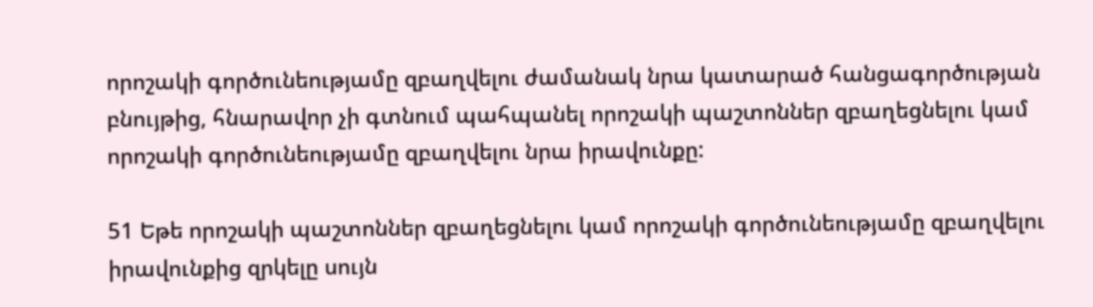որոշակի գործունեությամը զբաղվելու ժամանակ նրա կատարած հանցագործության բնույթից, հնարավոր չի գտնում պահպանել որոշակի պաշտոններ զբաղեցնելու կամ որոշակի գործունեությամը զբաղվելու նրա իրավունքը:

51 Եթե որոշակի պաշտոններ զբաղեցնելու կամ որոշակի գործունեությամը զբաղվելու իրավունքից զրկելը սույն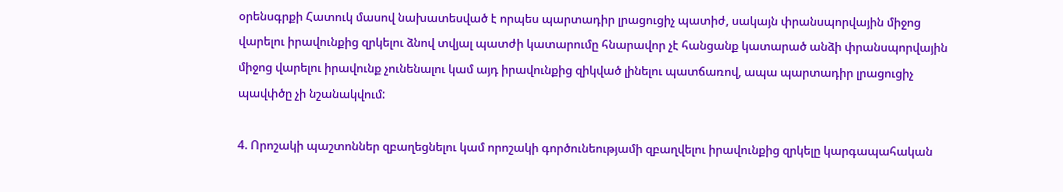օրենսգրքի Հատուկ մասով նախատեսված է որպես պարտադիր լրացուցիչ պատիժ, սակայն փրանսպորվային միջոց վարելու իրավունքից զրկելու ձնով տվյալ պատժի կատարումը հնարավոր չէ հանցանք կատարած անձի փրանսպորվային միջոց վարելու իրավունք չունենալու կամ այդ իրավունքից զիկված լինելու պատճառով, ապա պարտադիր լրացուցիչ պավփծը չի նշանակվում:

4. Որոշակի պաշտոններ զբաղեցնելու կամ որոշակի գործունեությամի զբաղվելու իրավունքից զրկելը կարգապահական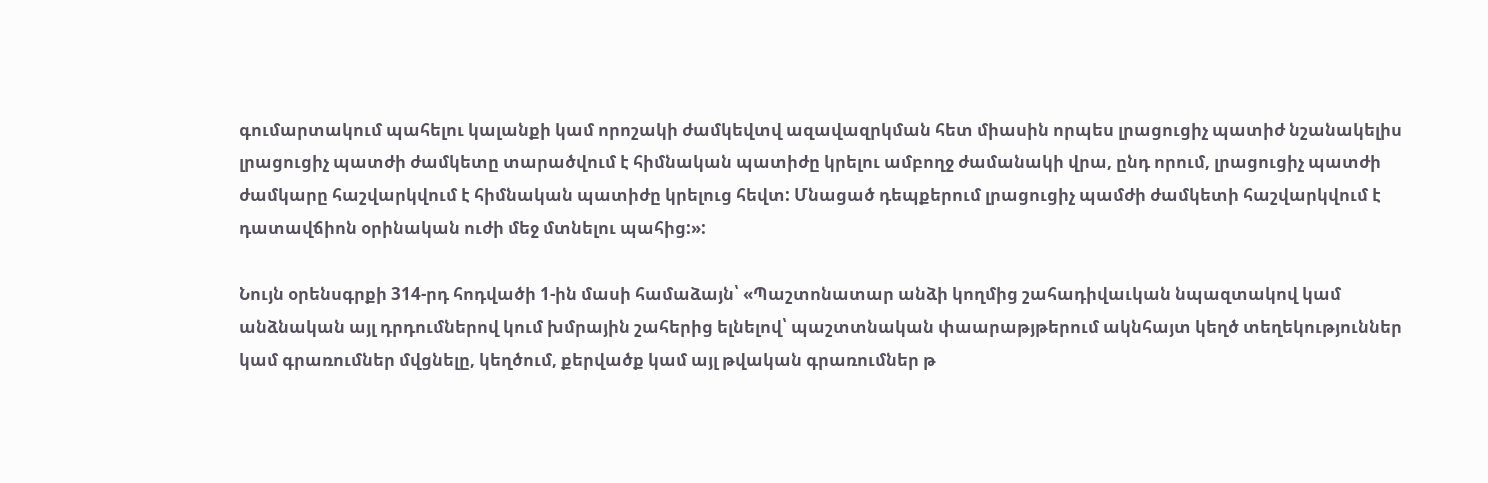գումարտակում պահելու կալանքի կամ որոշակի ժամկեվտվ ազավազրկման հետ միասին որպես լրացուցիչ պատիժ նշանակելիս լրացուցիչ պատժի ժամկետը տարածվում է հիմնական պատիժը կրելու ամբողջ ժամանակի վրա, ընդ որում, լրացուցիչ պատժի ժամկարը հաշվարկվում է հիմնական պատիժը կրելուց հեվտ: Մնացած դեպքերում լրացուցիչ պամժի ժամկետի հաշվարկվում է դատավճիոն օրինական ուժի մեջ մտնելու պահից:»:

Նույն օրենսգրքի 314-րդ հոդվածի 1-ին մասի համաձայն՝ «Պաշտոնատար անձի կողմից շահադիվաւկան նպազտակով կամ անձնական այլ դրդումներով կում խմրային շահերից ելնելով՝ պաշտտնական փաարաթյթերում ակնհայտ կեղծ տեղեկություններ կամ գրառումներ մվցնելը, կեղծում, քերվածք կամ այլ թվական գրառումներ թ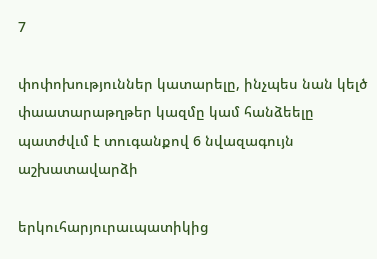7

փոփոխություններ կատարելը, ինչպես նան կելծ փաատարաթղթեր կազմը կամ հանձեելը պատժվւմ է տուգանքով 6 նվազագույն աշխատավարձի

երկուհարյուրաւպատիկից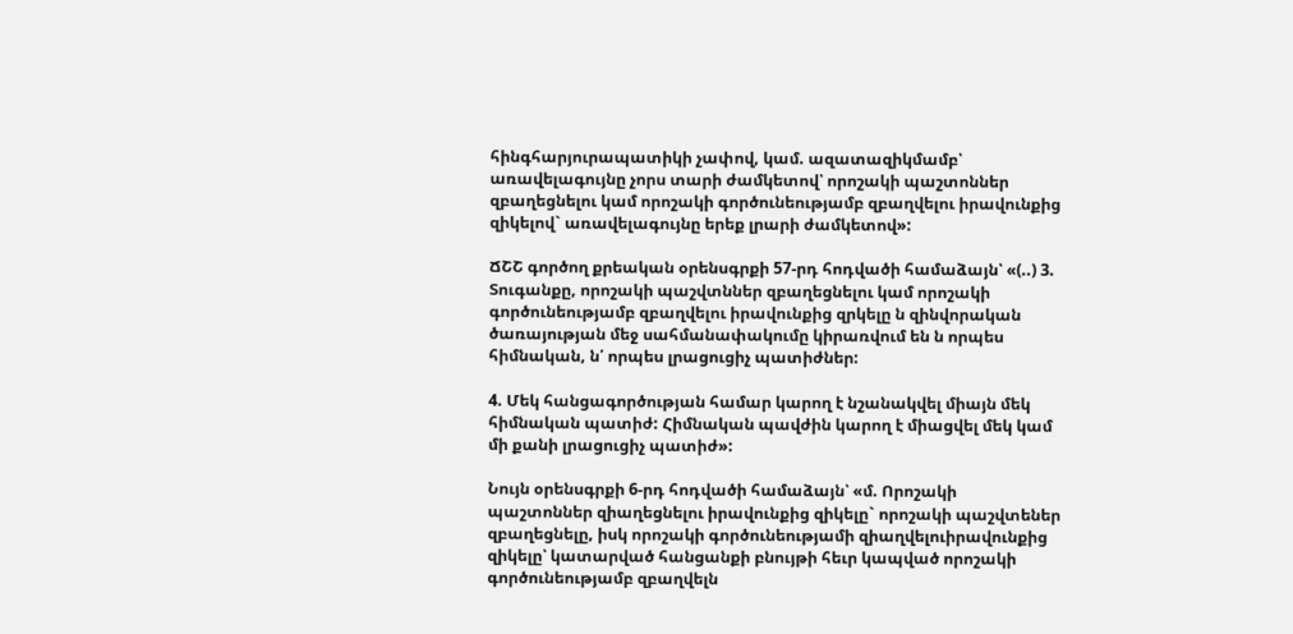հինգհարյուրապատիկի չափով, կամ. ազատազիկմամբ՝ առավելագույնը չորս տարի ժամկետով՝ որոշակի պաշտոններ զբաղեցնելու կամ որոշակի գործունեությամբ զբաղվելու իրավունքից զիկելով` առավելագույնը երեք լրարի ժամկետով»:

ՃՇՇ գործող քրեական օրենսգրքի 57-րդ հոդվածի համաձայն՝ «(..) 3. Տուգանքը, որոշակի պաշվտններ զբաղեցնելու կամ որոշակի գործունեությամբ զբաղվելու իրավունքից զրկելը ն զինվորական ծառայության մեջ սահմանափակումը կիրառվում են ն որպես հիմնական, ն՛ որպես լրացուցիչ պատիժներ:

4. Մեկ հանցագործության համար կարող է նշանակվել միայն մեկ հիմնական պատիժ: Հիմնական պավժին կարող է միացվել մեկ կամ մի քանի լրացուցիչ պատիժ»:

Նույն օրենսգրքի 6-րդ հոդվածի համաձայն՝ «մ. Որոշակի պաշտոններ զիաղեցնելու իրավունքից զիկելը` որոշակի պաշվտեներ զբաղեցնելը, իսկ որոշակի գործունեությամի զիաղվելուիրավունքից զիկելը՝ կատարված հանցանքի բնույթի հեւր կապված որոշակի գործունեությամբ զբաղվելն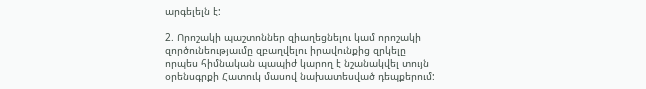արգելելն է:

2. Որոշակի պաշտոններ զիաղեցնելու կամ որոշակի զործունեությաւմը զբաղվելու իրավունքից զրկելը որպես հիմնական պապիժ կարող է նշանակվել տույն օրենսգրքի Հատուկ մասով նախատեսված դեպքերում: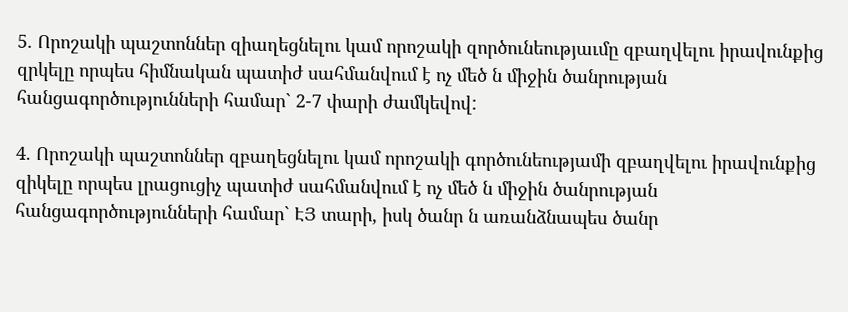5. Որոշակի պաշտոններ զիաղեցնելու կամ որոշակի զործունեությաւմը զբաղվելու իրավունքից զրկելը որպես հիմնական պատիժ սահմանվում է ոչ մեծ ն միջին ծանրության հանցագործությունների համար` 2-7 փարի ժամկեվով:

4. Որոշակի պաշտոններ զբաղեցնելու կամ որոշակի գործունեությամի զբաղվելու իրավունքից զիկելը որպես լրացուցիչ պատիժ սահմանվում է ոչ մեծ ն միջին ծանրության հանցագործությունների համար` ԷՅ տարի, իսկ ծանր ն առանձնապես ծանր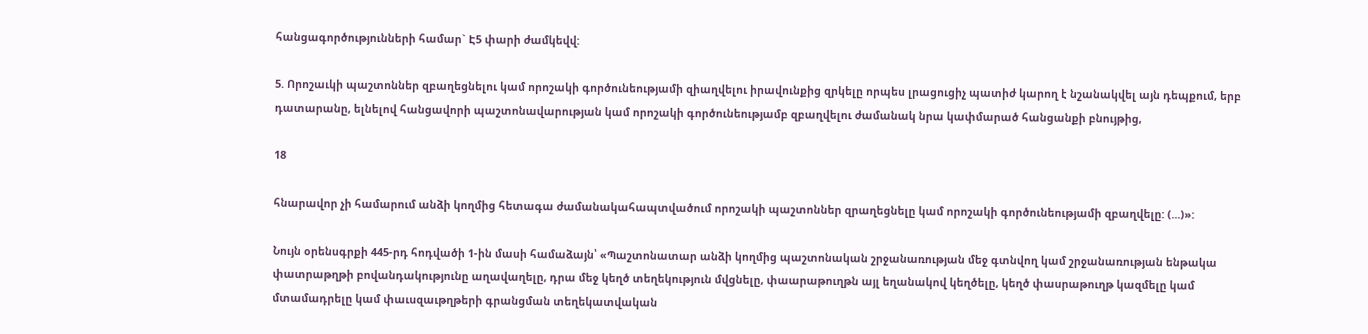հանցագործությունների համար` Է5 փարի ժամկեվվ:

5. Որոշաւկի պաշտոններ զբաղեցնելու կամ որոշակի գործունեությամի զիաղվելու իրավունքից զրկելը որպես լրացուցիչ պատիժ կարող է նշանակվել այն դեպքում, երբ դատարանը, ելնելով հանցավորի պաշտոնավարության կամ որոշակի գործունեությամբ զբաղվելու ժամանակ նրա կափմարած հանցանքի բնույթից,

18

հնարավոր չի համարում անձի կողմից հետագա ժամանակահապտվածում որոշակի պաշտոններ զրաղեցնելը կամ որոշակի գործունեությամի զբաղվելը: (...)»:

Նույն օրենսգրքի 445-րդ հոդվածի 1-ին մասի համաձայն՝ «Պաշտոնատար անձի կողմից պաշտոնական շրջանառության մեջ գտնվող կամ շրջանառության ենթակա փատրաթղթի բովանդակությունը աղավաղելը, դրա մեջ կեղծ տեղեկություն մվցնելը, փաարաթուղթն այլ եղանակով կեղծելը, կեղծ փասրաթուղթ կազմելը կամ մտամադրելը կամ փաւսզաւթղթերի գրանցման տեղեկատվական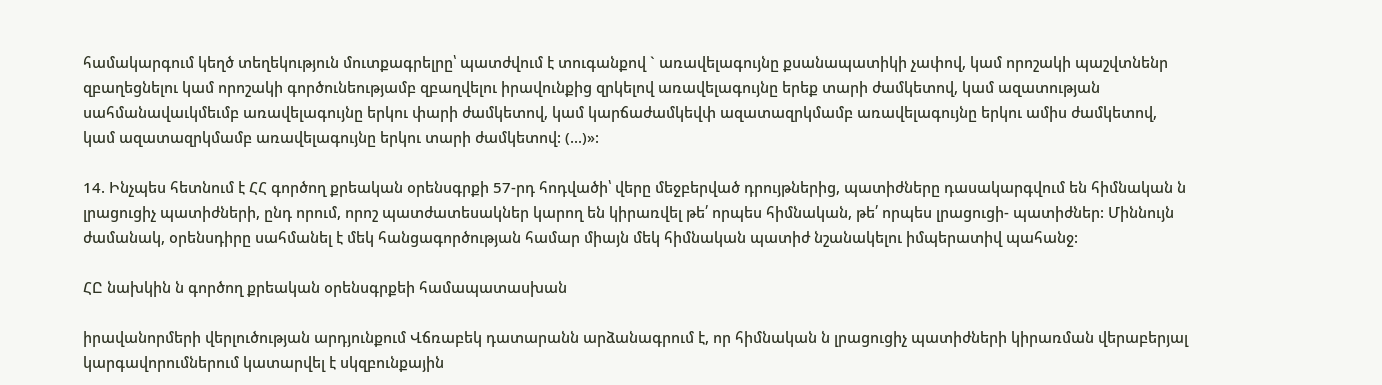համակարգում կեղծ տեղեկություն մուտքագրելրը՝ պատժվում է տուգանքով ` առավելագույնը քսանապատիկի չափով, կամ որոշակի պաշվտնենր զբաղեցնելու կամ որոշակի գործունեությամբ զբաղվելու իրավունքից զրկելով առավելագույնը երեք տարի ժամկետով, կամ ազատության սահմանավաւկմեւմբ առավելագույնը երկու փարի ժամկետով, կամ կարճաժամկեվփ ազատազրկմամբ առավելագույնը երկու ամիս ժամկետով, կամ ազատազրկմամբ առավելագույնը երկու տարի ժամկետով: (...)»:

14. Ինչպես հետնում է ՀՀ գործող քրեական օրենսգրքի 57-րդ հոդվածի՝ վերը մեջբերված դրույթներից, պատիժները դասակարգվում են հիմնական ն լրացուցիչ պատիժների, ընդ որում, որոշ պատժատեսակներ կարող են կիրառվել թե՛ որպես հիմնական, թե՛ որպես լրացուցի- պատիժներ: Միննույն ժամանակ, օրենսդիրը սահմանել է մեկ հանցագործության համար միայն մեկ հիմնական պատիժ նշանակելու իմպերատիվ պահանջ:

ՀԸ նախկին ն գործող քրեական օրենսգրքեի համապատասխան

իրավանորմերի վերլուծության արդյունքում Վճռաբեկ դատարանն արձանագրում է, որ հիմնական ն լրացուցիչ պատիժների կիրառման վերաբերյալ կարգավորումներում կատարվել է սկզբունքային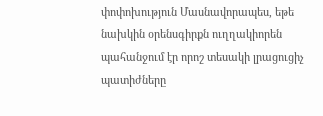փոփոխություն Մասնավորապես, եթե նախկին օրենսգիրքն ուղղակիորեն պահանջում էր որոշ տեսակի լրացուցիչ պատիժները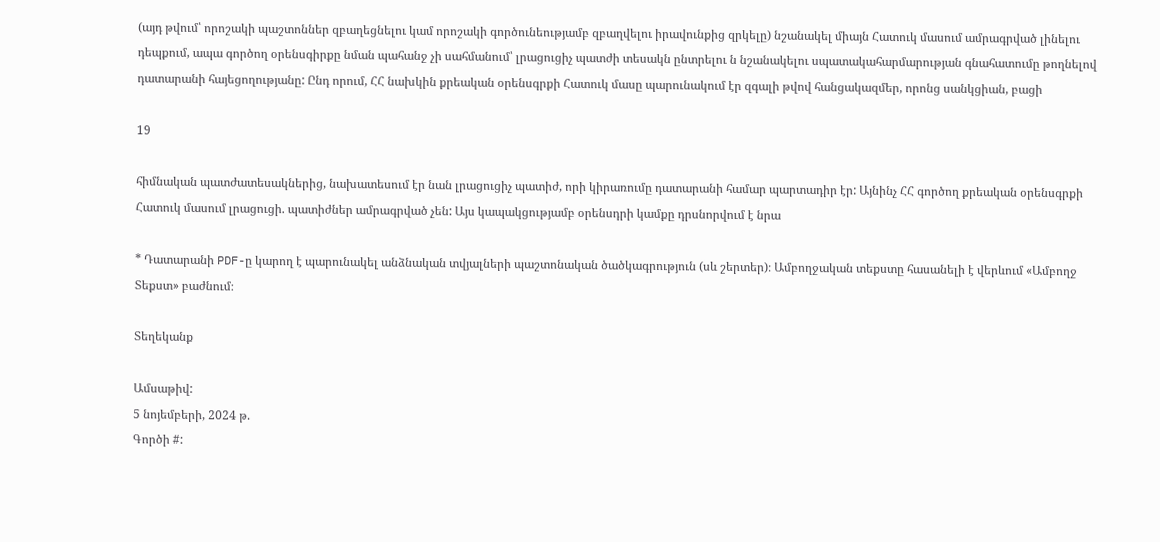(այդ թվում՝ որոշակի պաշտոններ զբաղեցնելու կամ որոշակի գործունեությամբ զբաղվելու իրավունքից զրկելը) նշանակել միայն Հատուկ մասում ամրագրված լինելու դեպքում, ապա գործող օրենսգիրքը նման պահանջ չի սահմանում՝ լրացուցիչ պատժի տեսակն ընտրելու ն նշանակելու սպատակահարմարության գնահատումը թողնելով դատարանի հայեցողությանը: Ընդ որում, ՀՀ նախկին քրեական օրենսգրքի Հատուկ մասը պարունակում էր զգալի թվով հանցակազմեր, որոնց սանկցիան, բացի

19

հիմնական պատժատեսակներից, նախատեսում էր նան լրացուցիչ պատիժ, որի կիրառումը դատարանի համար պարտադիր էր: Այնինչ ՀՀ գործող քրեական օրենսգրքի Հատուկ մասում լրացուցի. պատիժներ ամրագրված չեն: Այս կապակցությամբ օրենսդրի կամքը դրսնորվում է նրա

* Դատարանի PDF-ը կարող է պարունակել անձնական տվյալների պաշտոնական ծածկագրություն (սև շերտեր)։ Ամբողջական տեքստը հասանելի է վերևում «Ամբողջ Տեքստ» բաժնում։

Տեղեկանք

Ամսաթիվ:
5 նոյեմբերի, 2024 թ.
Գործի #: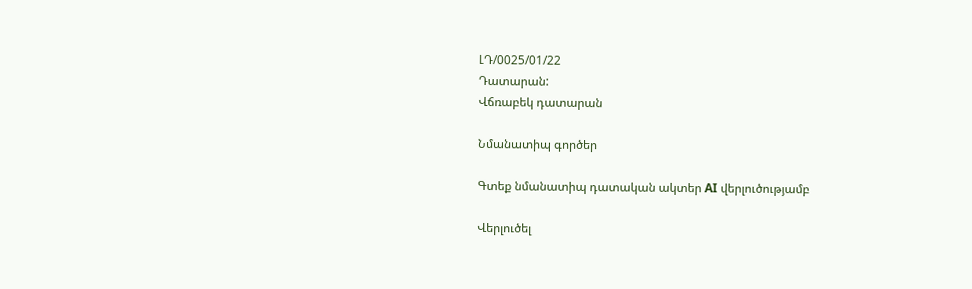ԼԴ/0025/01/22
Դատարան:
Վճռաբեկ դատարան

Նմանատիպ գործեր

Գտեք նմանատիպ դատական ակտեր AI վերլուծությամբ

Վերլուծել